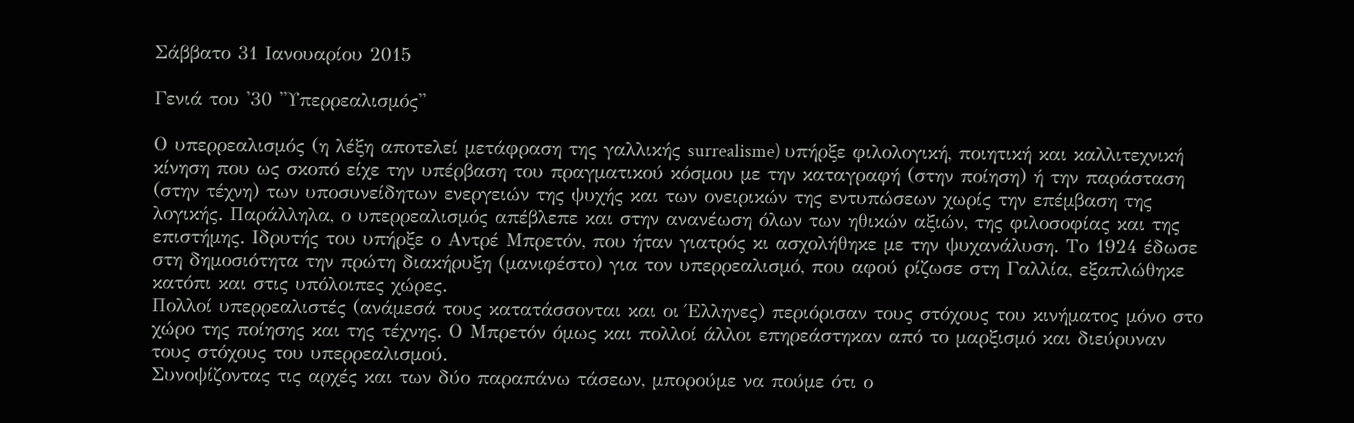Σάββατο 31 Ιανουαρίου 2015

Γενιά του '30 ''Υπερρεαλισμός''

Ο υπερρεαλισμός (η λέξη αποτελεί μετάφραση της γαλλικής surrealisme) υπήρξε φιλολογική, ποιητική και καλλιτεχνική κίνηση που ως σκοπό είχε την υπέρβαση του πραγματικού κόσμου με την καταγραφή (στην ποίηση) ή την παράσταση (στην τέχνη) των υποσυνείδητων ενεργειών της ψυχής και των ονειρικών της εντυπώσεων χωρίς την επέμβαση της λογικής. Παράλληλα, ο υπερρεαλισμός απέβλεπε και στην ανανέωση όλων των ηθικών αξιών, της φιλοσοφίας και της επιστήμης. Ιδρυτής του υπήρξε ο Αντρέ Μπρετόν, που ήταν γιατρός κι ασχολήθηκε με την ψυχανάλυση. Το 1924 έδωσε στη δημοσιότητα την πρώτη διακήρυξη (μανιφέστο) για τον υπερρεαλισμό, που αφού ρίζωσε στη Γαλλία, εξαπλώθηκε κατόπι και στις υπόλοιπες χώρες.
Πολλοί υπερρεαλιστές (ανάμεσά τους κατατάσσονται και οι Έλληνες) περιόρισαν τους στόχους του κινήματος μόνο στο χώρο της ποίησης και της τέχνης. Ο Μπρετόν όμως και πολλοί άλλοι επηρεάστηκαν από το μαρξισμό και διεύρυναν τους στόχους του υπερρεαλισμού.
Συνοψίζοντας τις αρχές και των δύο παραπάνω τάσεων, μπορούμε να πούμε ότι ο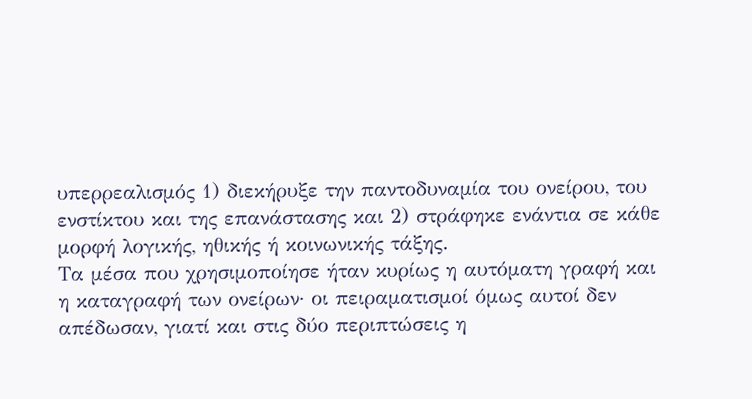υπερρεαλισμός 1) διεκήρυξε την παντοδυναμία του ονείρου, του ενστίκτου και της επανάστασης και 2) στράφηκε ενάντια σε κάθε μορφή λογικής, ηθικής ή κοινωνικής τάξης.
Τα μέσα που χρησιμοποίησε ήταν κυρίως η αυτόματη γραφή και η καταγραφή των ονείρων· οι πειραματισμοί όμως αυτοί δεν απέδωσαν, γιατί και στις δύο περιπτώσεις η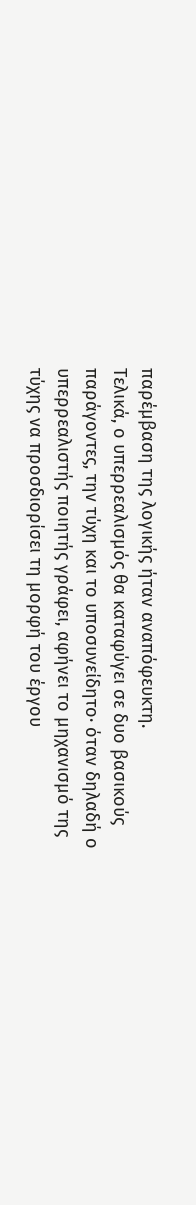παρέμβαση της λογικής ήταν αναπόφευκτη.
Τελικά, ο υπερρεαλισμός θα καταφύγει σε δυο βασικούς παράγοντες, την τύχη και το υποσυνείδητο· όταν δηλαδή ο υπερρεαλιστής ποιητής γράφει, αφήνει το μηχανισμό της τύχης να προσδιορίσει τη μορφή του έργου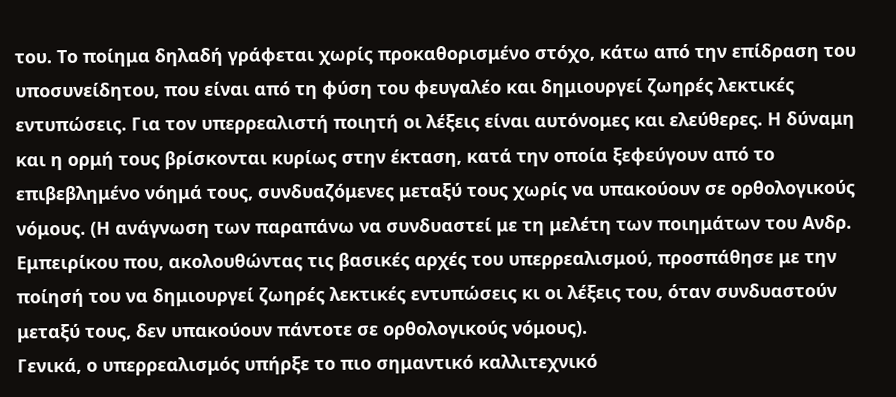του. Το ποίημα δηλαδή γράφεται χωρίς προκαθορισμένο στόχο, κάτω από την επίδραση του υποσυνείδητου, που είναι από τη φύση του φευγαλέο και δημιουργεί ζωηρές λεκτικές εντυπώσεις. Για τον υπερρεαλιστή ποιητή οι λέξεις είναι αυτόνομες και ελεύθερες. Η δύναμη και η ορμή τους βρίσκονται κυρίως στην έκταση, κατά την οποία ξεφεύγουν από το επιβεβλημένο νόημά τους, συνδυαζόμενες μεταξύ τους χωρίς να υπακούουν σε ορθολογικούς νόμους. (Η ανάγνωση των παραπάνω να συνδυαστεί με τη μελέτη των ποιημάτων του Ανδρ. Εμπειρίκου που, ακολουθώντας τις βασικές αρχές του υπερρεαλισμού, προσπάθησε με την ποίησή του να δημιουργεί ζωηρές λεκτικές εντυπώσεις κι οι λέξεις του, όταν συνδυαστούν μεταξύ τους, δεν υπακούουν πάντοτε σε ορθολογικούς νόμους).
Γενικά, ο υπερρεαλισμός υπήρξε το πιο σημαντικό καλλιτεχνικό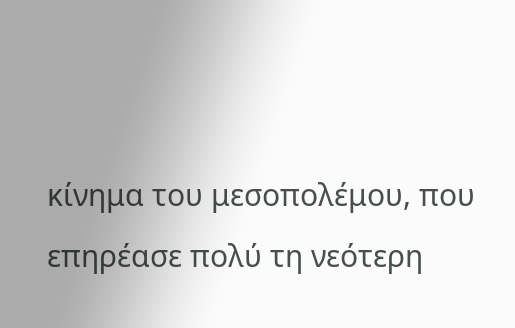κίνημα του μεσοπολέμου, που επηρέασε πολύ τη νεότερη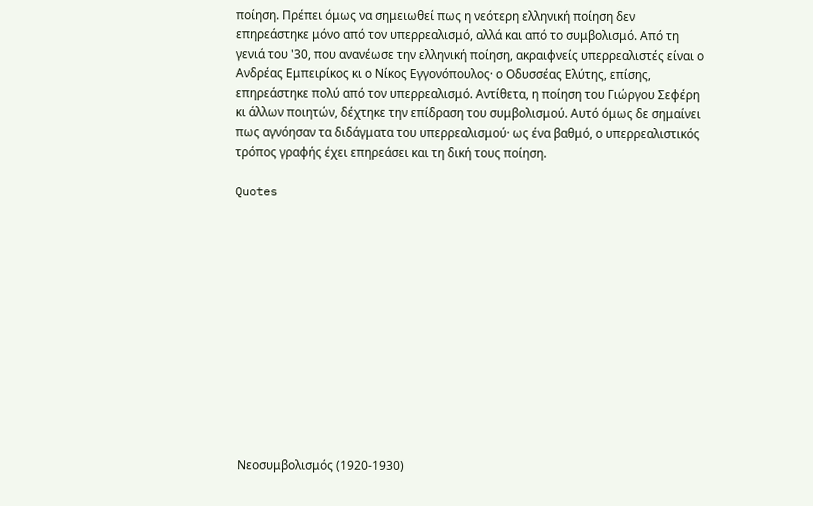ποίηση. Πρέπει όμως να σημειωθεί πως η νεότερη ελληνική ποίηση δεν επηρεάστηκε μόνο από τον υπερρεαλισμό, αλλά και από το συμβολισμό. Από τη γενιά του '30, που ανανέωσε την ελληνική ποίηση, ακραιφνείς υπερρεαλιστές είναι ο Ανδρέας Εμπειρίκος κι ο Νίκος Εγγονόπουλος· ο Οδυσσέας Ελύτης, επίσης, επηρεάστηκε πολύ από τον υπερρεαλισμό. Αντίθετα, η ποίηση του Γιώργου Σεφέρη κι άλλων ποιητών, δέχτηκε την επίδραση του συμβολισμού. Αυτό όμως δε σημαίνει πως αγνόησαν τα διδάγματα του υπερρεαλισμού· ως ένα βαθμό, ο υπερρεαλιστικός τρόπος γραφής έχει επηρεάσει και τη δική τους ποίηση.

Quotes













 Νεοσυμβολισμός (1920-1930)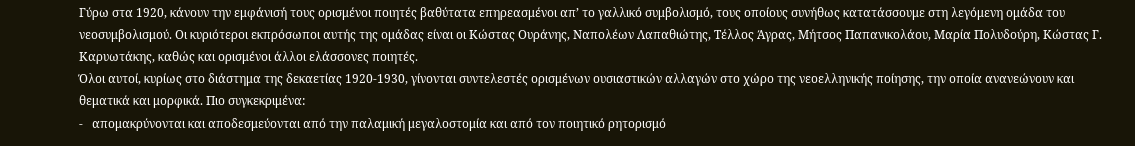Γύρω στα 1920, κάνουν την εμφάνισή τους ορισμένοι ποιητές βαθύτατα επηρεασμένοι απ’ το γαλλικό συμβολισμό, τους οποίους συνήθως κατατάσσουμε στη λεγόμενη ομάδα του νεοσυμβολισμού. Οι κυριότεροι εκπρόσωποι αυτής της ομάδας είναι οι Κώστας Ουράνης, Ναπολέων Λαπαθιώτης, Τέλλος Άγρας, Μήτσος Παπανικολάου, Μαρία Πολυδούρη, Κώστας Γ. Καρυωτάκης, καθώς και ορισμένοι άλλοι ελάσσονες ποιητές.
Όλοι αυτοί, κυρίως στο διάστημα της δεκαετίας 1920-1930, γίνονται συντελεστές ορισμένων ουσιαστικών αλλαγών στο χώρο της νεοελληνικής ποίησης, την οποία ανανεώνουν και θεματικά και μορφικά. Πιο συγκεκριμένα:
-   απομακρύνονται και αποδεσμεύονται από την παλαμική μεγαλοστομία και από τον ποιητικό ρητορισμό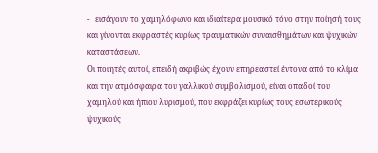-   εισάγουν το χαμηλόφωνο και ιδιαίτερα μουσικό τόνο στην ποίησή τους και γίνονται εκφραστές κυρίως τραυματικών συναισθημάτων και ψυχικών καταστάσεων.
Οι ποιητές αυτοί, επειδή ακριβώς έχουν επηρεαστεί έντονα από το κλίμα και την ατμόσφαιρα του γαλλικού συμβολισμού, είναι οπαδοί του χαμηλού και ήπιου λυρισμού, που εκφράζει κυρίως τους εσωτερικούς ψυχικούς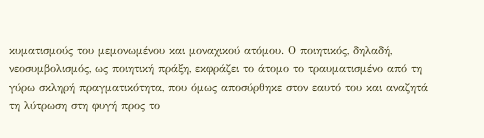κυματισμούς του μεμονωμένου και μοναχικού ατόμου. Ο ποιητικός, δηλαδή, νεοσυμβολισμός, ως ποιητική πράξη, εκφράζει το άτομο το τραυματισμένο από τη γύρω σκληρή πραγματικότητα, που όμως αποσύρθηκε στον εαυτό του και αναζητά τη λύτρωση στη φυγή προς το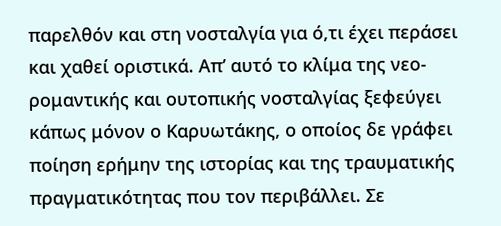παρελθόν και στη νοσταλγία για ό,τι έχει περάσει και χαθεί οριστικά. Απ’ αυτό το κλίμα της νεο-ρομαντικής και ουτοπικής νοσταλγίας ξεφεύγει κάπως μόνον ο Καρυωτάκης, ο οποίος δε γράφει ποίηση ερήμην της ιστορίας και της τραυματικής πραγματικότητας που τον περιβάλλει. Σε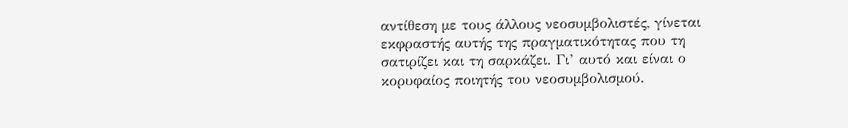αντίθεση με τους άλλους νεοσυμβολιστές, γίνεται εκφραστής αυτής της πραγματικότητας που τη σατιρίζει και τη σαρκάζει. Γι’ αυτό και είναι ο κορυφαίος ποιητής του νεοσυμβολισμού.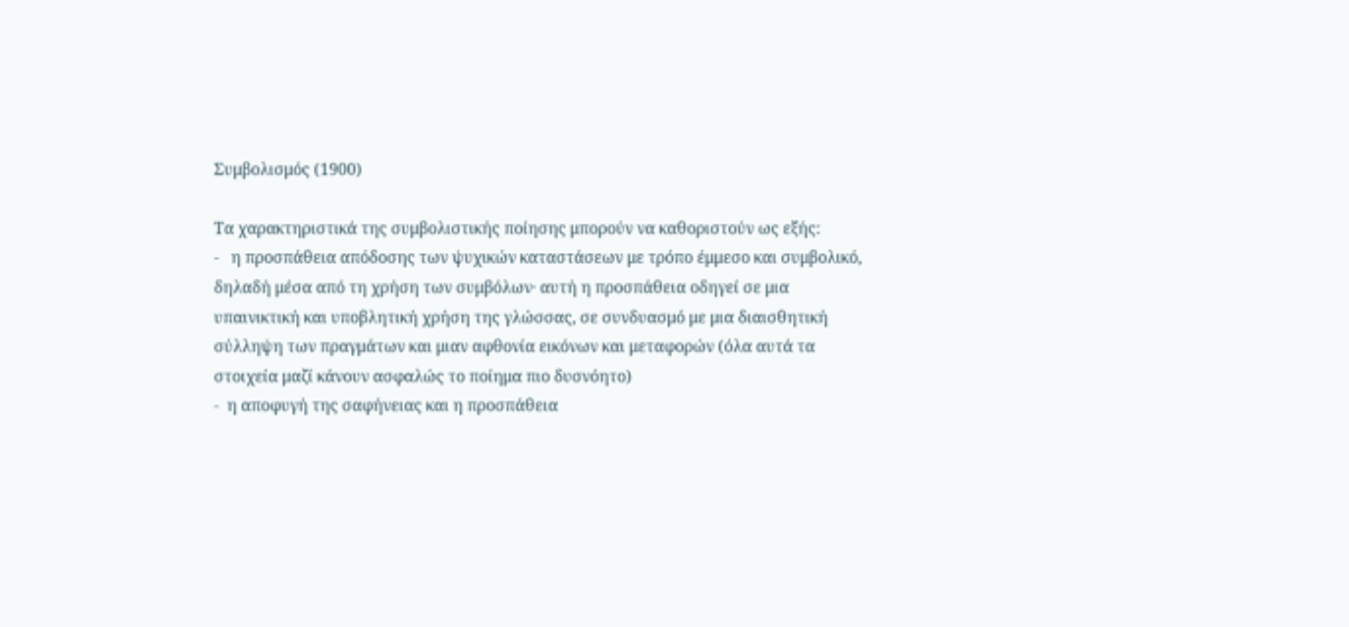Συμβολισμός (1900)

Τα χαρακτηριστικά της συμβολιστικής ποίησης μπορούν να καθοριστούν ως εξής:
-   η προσπάθεια απόδοσης των ψυχικών καταστάσεων με τρόπο έμμεσο και συμβολικό, δηλαδή μέσα από τη χρήση των συμβόλων· αυτή η προσπάθεια οδηγεί σε μια υπαινικτική και υποβλητική χρήση της γλώσσας, σε συνδυασμό με μια διαισθητική σύλληψη των πραγμάτων και μιαν αφθονία εικόνων και μεταφορών (όλα αυτά τα στοιχεία μαζί κάνουν ασφαλώς το ποίημα πιο δυσνόητο)
-  η αποφυγή της σαφήνειας και η προσπάθεια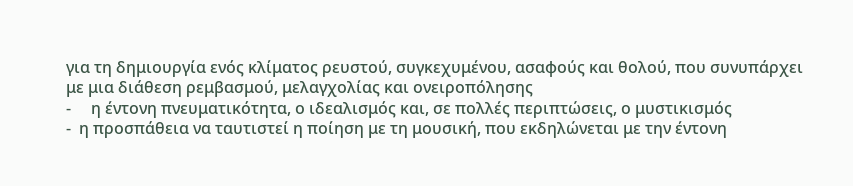για τη δημιουργία ενός κλίματος ρευστού, συγκεχυμένου, ασαφούς και θολού, που συνυπάρχει με μια διάθεση ρεμβασμού, μελαγχολίας και ονειροπόλησης
-     η έντονη πνευματικότητα, ο ιδεαλισμός και, σε πολλές περιπτώσεις, ο μυστικισμός
-  η προσπάθεια να ταυτιστεί η ποίηση με τη μουσική, που εκδηλώνεται με την έντονη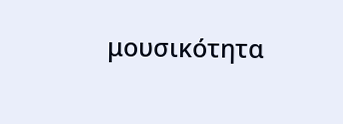μουσικότητα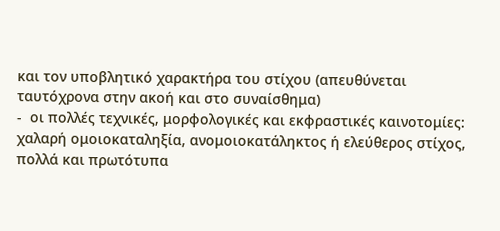και τον υποβλητικό χαρακτήρα του στίχου (απευθύνεται ταυτόχρονα στην ακοή και στο συναίσθημα)
-  οι πολλές τεχνικές, μορφολογικές και εκφραστικές καινοτομίες: χαλαρή ομοιοκαταληξία, ανομοιοκατάληκτος ή ελεύθερος στίχος, πολλά και πρωτότυπα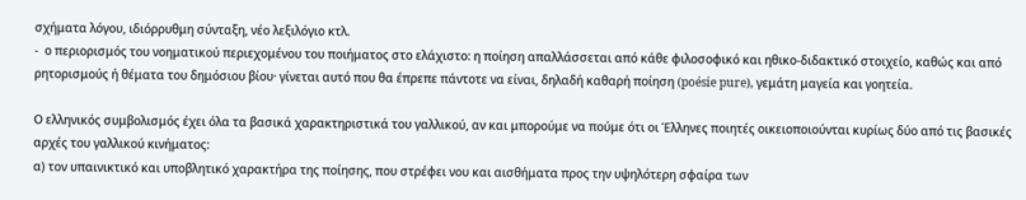σχήματα λόγου, ιδιόρρυθμη σύνταξη, νέο λεξιλόγιο κτλ.
-  ο περιορισμός του νοηματικού περιεχομένου του ποιήματος στο ελάχιστο: η ποίηση απαλλάσσεται από κάθε φιλοσοφικό και ηθικο-διδακτικό στοιχείο, καθώς και από ρητορισμούς ή θέματα του δημόσιου βίου· γίνεται αυτό που θα έπρεπε πάντοτε να είναι, δηλαδή καθαρή ποίηση (poésie pure), γεμάτη μαγεία και γοητεία.

Ο ελληνικός συμβολισμός έχει όλα τα βασικά χαρακτηριστικά του γαλλικού, αν και μπορούμε να πούμε ότι οι Έλληνες ποιητές οικειοποιούνται κυρίως δύο από τις βασικές αρχές του γαλλικού κινήματος:
α) τον υπαινικτικό και υποβλητικό χαρακτήρα της ποίησης, που στρέφει νου και αισθήματα προς την υψηλότερη σφαίρα των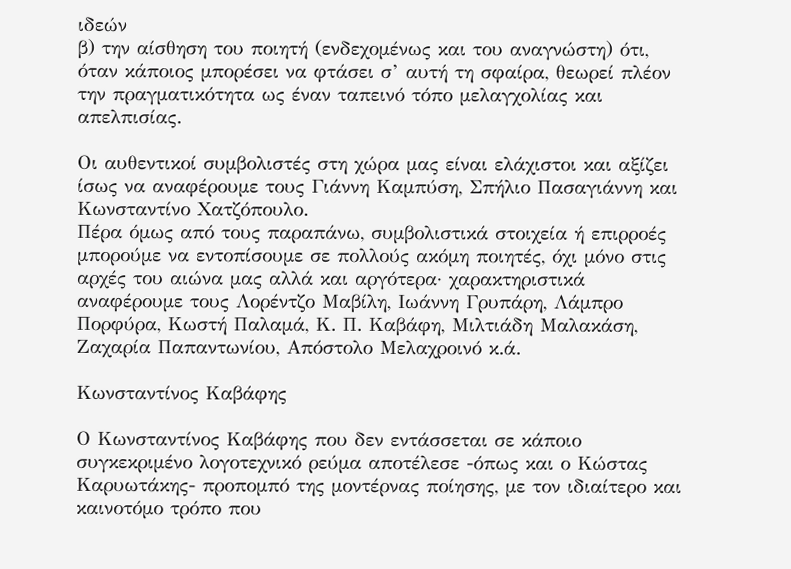ιδεών
β) την αίσθηση του ποιητή (ενδεχομένως και του αναγνώστη) ότι, όταν κάποιος μπορέσει να φτάσει σ’ αυτή τη σφαίρα, θεωρεί πλέον την πραγματικότητα ως έναν ταπεινό τόπο μελαγχολίας και απελπισίας.

Οι αυθεντικοί συμβολιστές στη χώρα μας είναι ελάχιστοι και αξίζει ίσως να αναφέρουμε τους Γιάννη Καμπύση, Σπήλιο Πασαγιάννη και Κωνσταντίνο Χατζόπουλο.
Πέρα όμως από τους παραπάνω, συμβολιστικά στοιχεία ή επιρροές μπορούμε να εντοπίσουμε σε πολλούς ακόμη ποιητές, όχι μόνο στις αρχές του αιώνα μας αλλά και αργότερα· χαρακτηριστικά αναφέρουμε τους Λορέντζο Μαβίλη, Ιωάννη Γρυπάρη, Λάμπρο Πορφύρα, Κωστή Παλαμά, Κ. Π. Καβάφη, Μιλτιάδη Μαλακάση, Ζαχαρία Παπαντωνίου, Απόστολο Μελαχροινό κ.ά.

Κωνσταντίνος Καβάφης

Ο Κωνσταντίνος Καβάφης που δεν εντάσσεται σε κάποιο συγκεκριμένο λογοτεχνικό ρεύμα αποτέλεσε -όπως και ο Κώστας Καρυωτάκης- προπομπό της μοντέρνας ποίησης, με τον ιδιαίτερο και καινοτόμο τρόπο που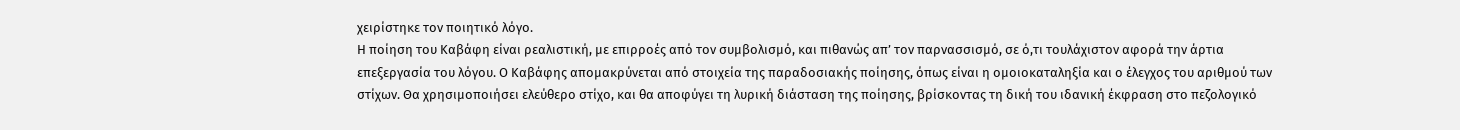χειρίστηκε τον ποιητικό λόγο.
Η ποίηση του Καβάφη είναι ρεαλιστική, με επιρροές από τον συμβολισμό, και πιθανώς απ’ τον παρνασσισμό, σε ό,τι τουλάχιστον αφορά την άρτια επεξεργασία του λόγου. Ο Καβάφης απομακρύνεται από στοιχεία της παραδοσιακής ποίησης, όπως είναι η ομοιοκαταληξία και ο έλεγχος του αριθμού των στίχων. Θα χρησιμοποιήσει ελεύθερο στίχο, και θα αποφύγει τη λυρική διάσταση της ποίησης, βρίσκοντας τη δική του ιδανική έκφραση στο πεζολογικό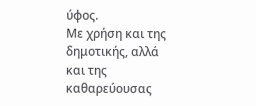ύφος.
Με χρήση και της δημοτικής, αλλά και της καθαρεύουσας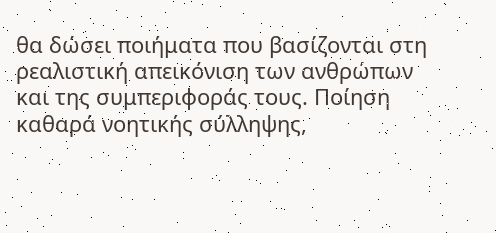θα δώσει ποιήματα που βασίζονται στη ρεαλιστική απεικόνιση των ανθρώπων και της συμπεριφοράς τους. Ποίηση καθαρά νοητικής σύλληψης,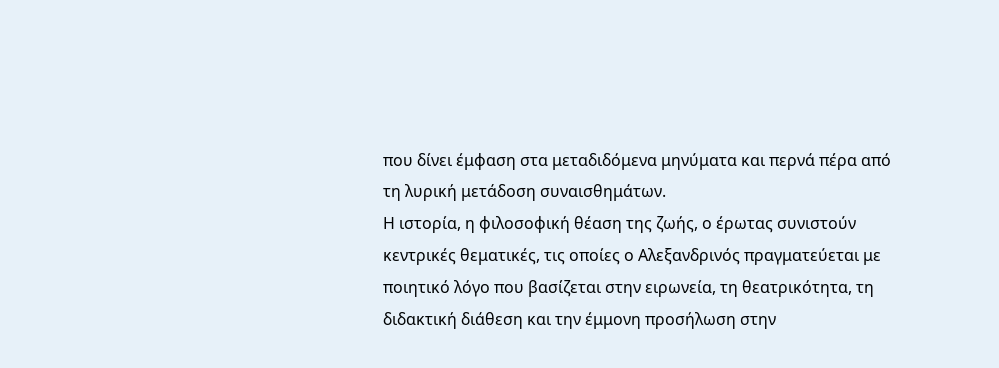που δίνει έμφαση στα μεταδιδόμενα μηνύματα και περνά πέρα από τη λυρική μετάδοση συναισθημάτων.
Η ιστορία, η φιλοσοφική θέαση της ζωής, ο έρωτας συνιστούν κεντρικές θεματικές, τις οποίες ο Αλεξανδρινός πραγματεύεται με ποιητικό λόγο που βασίζεται στην ειρωνεία, τη θεατρικότητα, τη διδακτική διάθεση και την έμμονη προσήλωση στην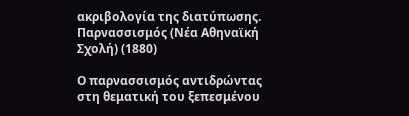ακριβολογία της διατύπωσης.
Παρνασσισμός (Νέα Αθηναϊκή Σχολή) (1880)

Ο παρνασσισμός αντιδρώντας στη θεματική του ξεπεσμένου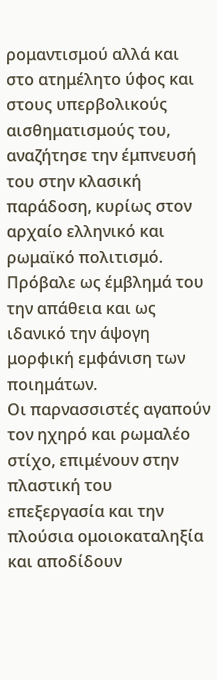ρομαντισμού αλλά και στο ατημέλητο ύφος και στους υπερβολικούς αισθηματισμούς του, αναζήτησε την έμπνευσή του στην κλασική παράδοση, κυρίως στον αρχαίο ελληνικό και ρωμαϊκό πολιτισμό. Πρόβαλε ως έμβλημά του την απάθεια και ως ιδανικό την άψογη μορφική εμφάνιση των ποιημάτων.
Οι παρνασσιστές αγαπούν τον ηχηρό και ρωμαλέο στίχο, επιμένουν στην πλαστική του επεξεργασία και την πλούσια ομοιοκαταληξία και αποδίδουν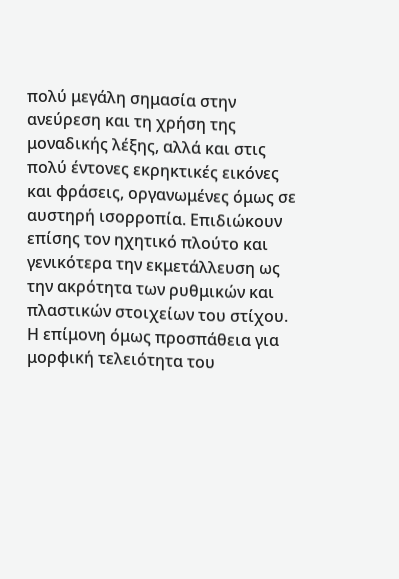πολύ μεγάλη σημασία στην ανεύρεση και τη χρήση της μοναδικής λέξης, αλλά και στις πολύ έντονες εκρηκτικές εικόνες και φράσεις, οργανωμένες όμως σε αυστηρή ισορροπία. Επιδιώκουν επίσης τον ηχητικό πλούτο και γενικότερα την εκμετάλλευση ως την ακρότητα των ρυθμικών και πλαστικών στοιχείων του στίχου. Η επίμονη όμως προσπάθεια για μορφική τελειότητα του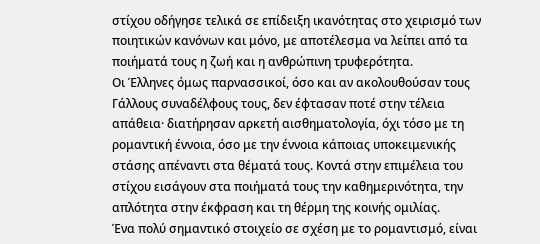στίχου οδήγησε τελικά σε επίδειξη ικανότητας στο χειρισμό των ποιητικών κανόνων και μόνο, με αποτέλεσμα να λείπει από τα ποιήματά τους η ζωή και η ανθρώπινη τρυφερότητα.
Οι Έλληνες όμως παρνασσικοί, όσο και αν ακολουθούσαν τους Γάλλους συναδέλφους τους, δεν έφτασαν ποτέ στην τέλεια απάθεια· διατήρησαν αρκετή αισθηματολογία, όχι τόσο με τη ρομαντική έννοια, όσο με την έννοια κάποιας υποκειμενικής στάσης απέναντι στα θέματά τους. Κοντά στην επιμέλεια του στίχου εισάγουν στα ποιήματά τους την καθημερινότητα, την απλότητα στην έκφραση και τη θέρμη της κοινής ομιλίας.
Ένα πολύ σημαντικό στοιχείο σε σχέση με το ρομαντισμό, είναι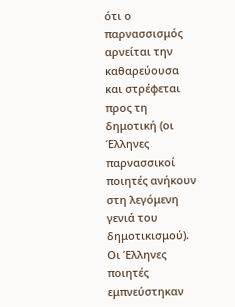ότι ο παρνασσισμός αρνείται την καθαρεύουσα και στρέφεται προς τη δημοτική (οι Έλληνες παρνασσικοί ποιητές ανήκουν στη λεγόμενη γενιά του δημοτικισμού).
Οι Έλληνες ποιητές εμπνεύστηκαν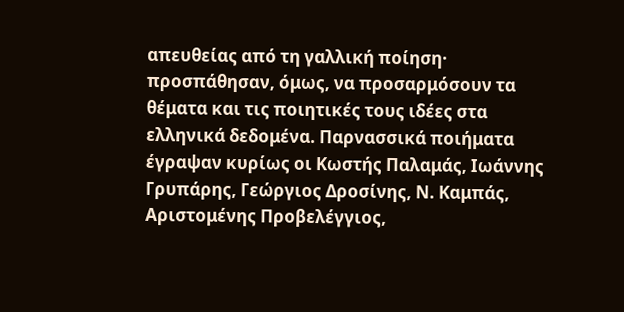απευθείας από τη γαλλική ποίηση· προσπάθησαν, όμως, να προσαρμόσουν τα θέματα και τις ποιητικές τους ιδέες στα ελληνικά δεδομένα. Παρνασσικά ποιήματα έγραψαν κυρίως οι Κωστής Παλαμάς, Ιωάννης Γρυπάρης, Γεώργιος Δροσίνης, Ν. Καμπάς, Αριστομένης Προβελέγγιος,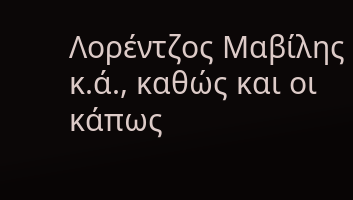Λορέντζος Μαβίλης κ.ά., καθώς και οι κάπως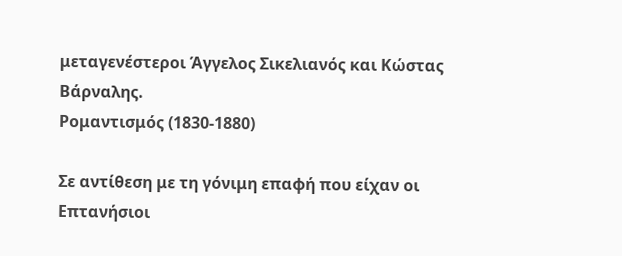μεταγενέστεροι Άγγελος Σικελιανός και Κώστας Βάρναλης.
Ρομαντισμός (1830-1880)

Σε αντίθεση με τη γόνιμη επαφή που είχαν οι Επτανήσιοι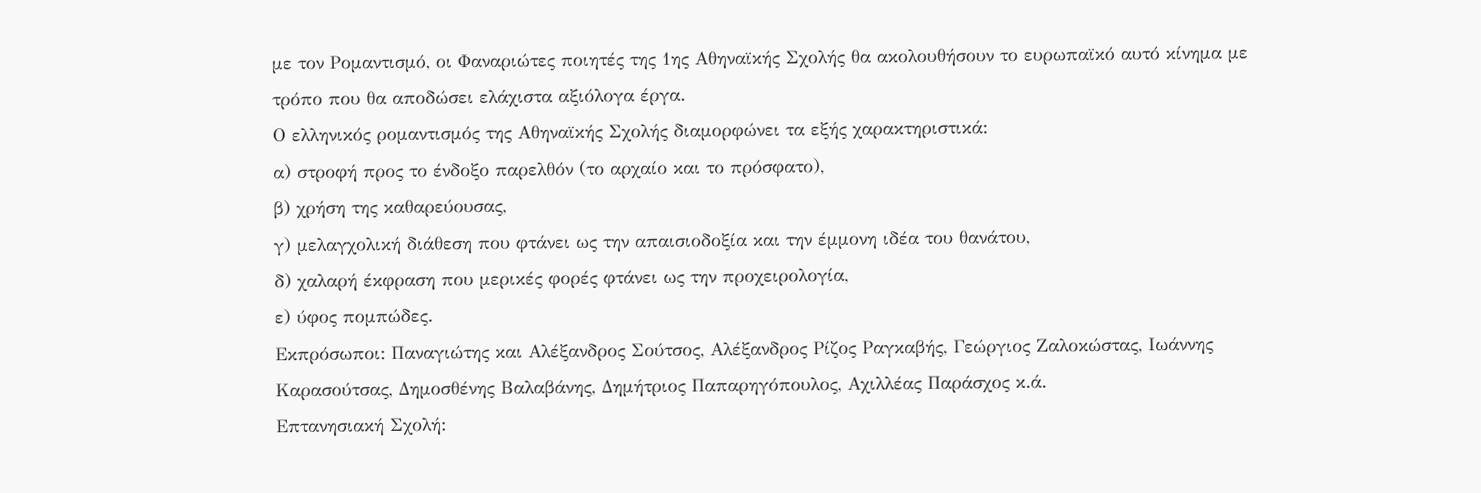με τον Ρομαντισμό, οι Φαναριώτες ποιητές της 1ης Αθηναϊκής Σχολής θα ακολουθήσουν το ευρωπαϊκό αυτό κίνημα με τρόπο που θα αποδώσει ελάχιστα αξιόλογα έργα.
Ο ελληνικός ρομαντισμός της Αθηναϊκής Σχολής διαμορφώνει τα εξής χαρακτηριστικά:
α) στροφή προς το ένδοξο παρελθόν (το αρχαίο και το πρόσφατο),
β) χρήση της καθαρεύουσας,
γ) μελαγχολική διάθεση που φτάνει ως την απαισιοδοξία και την έμμονη ιδέα του θανάτου,
δ) χαλαρή έκφραση που μερικές φορές φτάνει ως την προχειρολογία,
ε) ύφος πομπώδες.
Εκπρόσωποι: Παναγιώτης και Αλέξανδρος Σούτσος, Αλέξανδρος Ρίζος Ραγκαβής, Γεώργιος Ζαλοκώστας, Ιωάννης Καρασούτσας, Δημοσθένης Βαλαβάνης, Δημήτριος Παπαρηγόπουλος, Αχιλλέας Παράσχος κ.ά.
Επτανησιακή Σχολή: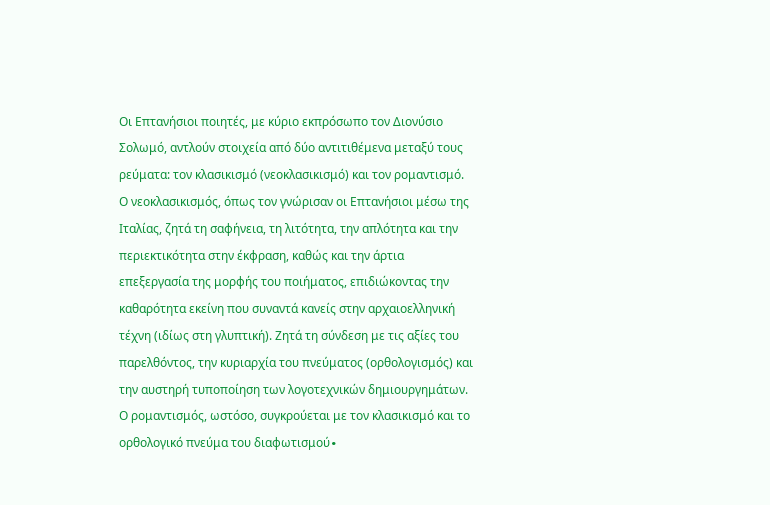Οι Επτανήσιοι ποιητές, με κύριο εκπρόσωπο τον Διονύσιο Σολωμό, αντλούν στοιχεία από δύο αντιτιθέμενα μεταξύ τους ρεύματα: τον κλασικισμό (νεοκλασικισμό) και τον ρομαντισμό.
Ο νεοκλασικισμός, όπως τον γνώρισαν οι Επτανήσιοι μέσω της Ιταλίας, ζητά τη σαφήνεια, τη λιτότητα, την απλότητα και την περιεκτικότητα στην έκφραση, καθώς και την άρτια επεξεργασία της μορφής του ποιήματος, επιδιώκοντας την καθαρότητα εκείνη που συναντά κανείς στην αρχαιοελληνική τέχνη (ιδίως στη γλυπτική). Ζητά τη σύνδεση με τις αξίες του παρελθόντος, την κυριαρχία του πνεύματος (ορθολογισμός) και την αυστηρή τυποποίηση των λογοτεχνικών δημιουργημάτων.
Ο ρομαντισμός, ωστόσο, συγκρούεται με τον κλασικισμό και το ορθολογικό πνεύμα του διαφωτισμού∙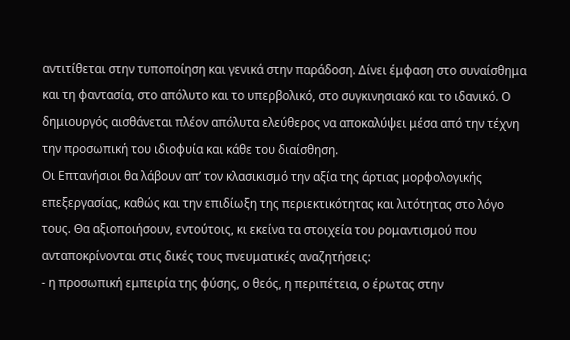αντιτίθεται στην τυποποίηση και γενικά στην παράδοση. Δίνει έμφαση στο συναίσθημα και τη φαντασία, στο απόλυτο και το υπερβολικό, στο συγκινησιακό και το ιδανικό. Ο δημιουργός αισθάνεται πλέον απόλυτα ελεύθερος να αποκαλύψει μέσα από την τέχνη την προσωπική του ιδιοφυία και κάθε του διαίσθηση.
Οι Επτανήσιοι θα λάβουν απ’ τον κλασικισμό την αξία της άρτιας μορφολογικής επεξεργασίας, καθώς και την επιδίωξη της περιεκτικότητας και λιτότητας στο λόγο τους. Θα αξιοποιήσουν, εντούτοις, κι εκείνα τα στοιχεία του ρομαντισμού που ανταποκρίνονται στις δικές τους πνευματικές αναζητήσεις:
- η προσωπική εμπειρία της φύσης, ο θεός, η περιπέτεια, ο έρωτας στην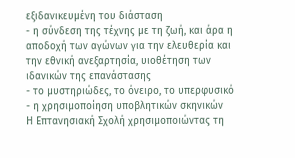εξιδανικευμένη του διάσταση
- η σύνδεση της τέχνης με τη ζωή, και άρα η αποδοχή των αγώνων για την ελευθερία και την εθνική ανεξαρτησία, υιοθέτηση των ιδανικών της επανάστασης
- το μυστηριώδες, το όνειρο, το υπερφυσικό
- η χρησιμοποίηση υποβλητικών σκηνικών
Η Επτανησιακή Σχολή χρησιμοποιώντας τη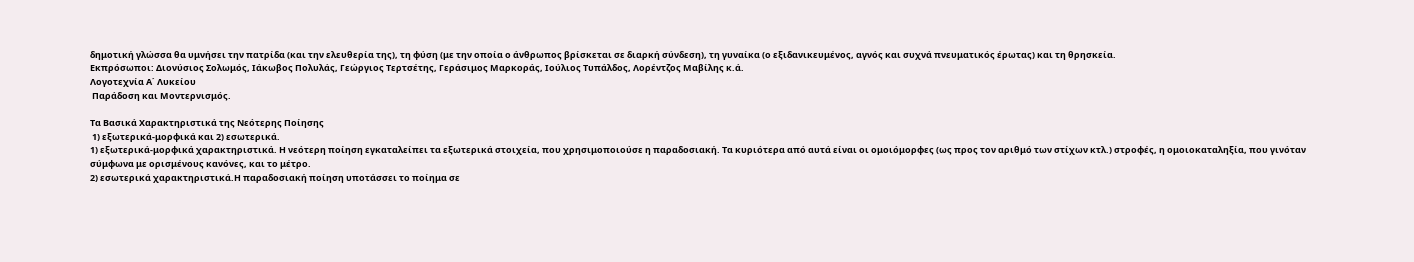δημοτική γλώσσα θα υμνήσει την πατρίδα (και την ελευθερία της), τη φύση (με την οποία ο άνθρωπος βρίσκεται σε διαρκή σύνδεση), τη γυναίκα (ο εξιδανικευμένος, αγνός και συχνά πνευματικός έρωτας) και τη θρησκεία.
Εκπρόσωποι: Διονύσιος Σολωμός, Ιάκωβος Πολυλάς, Γεώργιος Τερτσέτης, Γεράσιμος Μαρκοράς, Ιούλιος Τυπάλδος, Λορέντζος Μαβίλης κ.ά.
Λογοτεχνία Α΄ Λυκείου
 Παράδοση και Μοντερνισμός.

Τα Βασικά Χαρακτηριστικά της Νεότερης Ποίησης
 1) εξωτερικά-μορφικά και 2) εσωτερικά.
1) εξωτερικά-μορφικά χαρακτηριστικά. Η νεότερη ποίηση εγκαταλείπει τα εξωτερικά στοιχεία, που χρησιμοποιούσε η παραδοσιακή. Τα κυριότερα από αυτά είναι οι ομοιόμορφες (ως προς τον αριθμό των στίχων κτλ.) στροφές, η ομοιοκαταληξία, που γινόταν σύμφωνα με ορισμένους κανόνες, και το μέτρο.
2) εσωτερικά χαρακτηριστικά.Η παραδοσιακή ποίηση υποτάσσει το ποίημα σε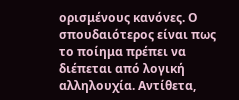ορισμένους κανόνες. Ο σπουδαιότερος είναι πως το ποίημα πρέπει να διέπεται από λογική αλληλουχία. Αντίθετα,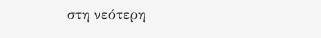στη νεότερη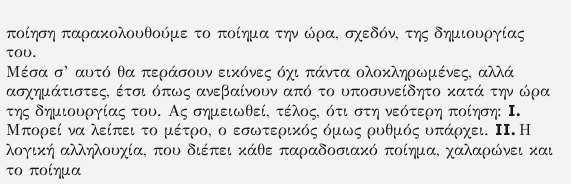ποίηση παρακολουθούμε το ποίημα την ώρα, σχεδόν, της δημιουργίας του.
Μέσα σ’ αυτό θα περάσουν εικόνες όχι πάντα ολοκληρωμένες, αλλά ασχημάτιστες, έτσι όπως ανεβαίνουν από το υποσυνείδητο κατά την ώρα της δημιουργίας του. Ας σημειωθεί, τέλος, ότι στη νεότερη ποίηση: I. Μπορεί να λείπει το μέτρο, ο εσωτερικός όμως ρυθμός υπάρχει. II. Η λογική αλληλουχία, που διέπει κάθε παραδοσιακό ποίημα, χαλαρώνει και το ποίημα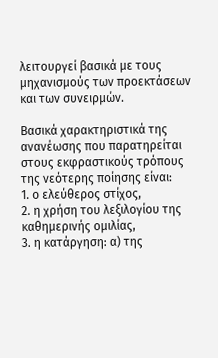λειτουργεί βασικά με τους μηχανισμούς των προεκτάσεων και των συνειρμών.

Βασικά χαρακτηριστικά της ανανέωσης που παρατηρείται στους εκφραστικούς τρόπους της νεότερης ποίησης είναι:
1. ο ελεύθερος στίχος,
2. η χρήση του λεξιλογίου της καθημερινής ομιλίας,
3. η κατάργηση: α) της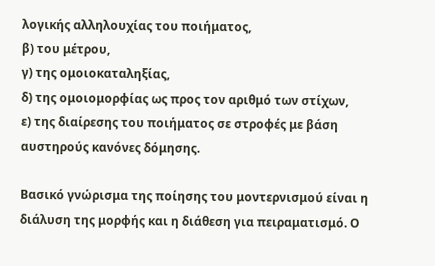λογικής αλληλουχίας του ποιήματος,
β) του μέτρου,
γ) της ομοιοκαταληξίας,
δ) της ομοιομορφίας ως προς τον αριθμό των στίχων,
ε) της διαίρεσης του ποιήματος σε στροφές με βάση αυστηρούς κανόνες δόμησης.

Βασικό γνώρισμα της ποίησης του μοντερνισμού είναι η διάλυση της μορφής και η διάθεση για πειραματισμό. Ο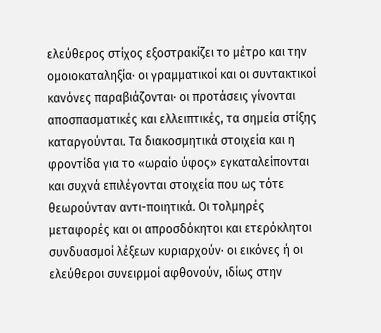ελεύθερος στίχος εξοστρακίζει το μέτρο και την ομοιοκαταληξία· οι γραμματικοί και οι συντακτικοί κανόνες παραβιάζονται· οι προτάσεις γίνονται αποσπασματικές και ελλειπτικές, τα σημεία στίξης καταργούνται. Τα διακοσμητικά στοιχεία και η φροντίδα για το «ωραίο ύφος» εγκαταλείπονται και συχνά επιλέγονται στοιχεία που ως τότε θεωρούνταν αντι-ποιητικά. Οι τολμηρές μεταφορές και οι απροσδόκητοι και ετερόκλητοι συνδυασμοί λέξεων κυριαρχούν· οι εικόνες ή οι ελεύθεροι συνειρμοί αφθονούν, ιδίως στην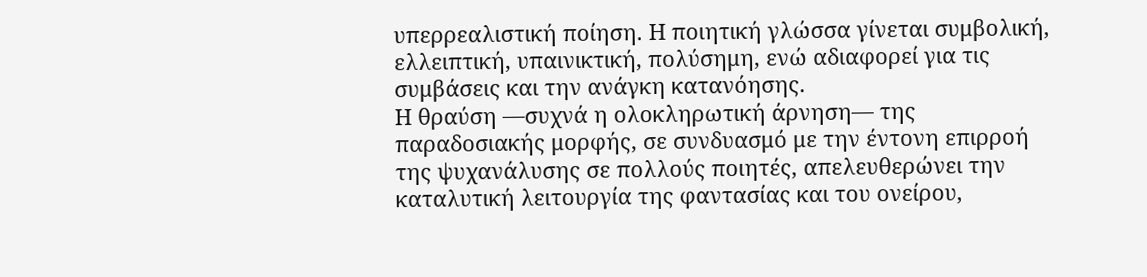υπερρεαλιστική ποίηση. Η ποιητική γλώσσα γίνεται συμβολική, ελλειπτική, υπαινικτική, πολύσημη, ενώ αδιαφορεί για τις συμβάσεις και την ανάγκη κατανόησης.
Η θραύση —συχνά η ολοκληρωτική άρνηση— της παραδοσιακής μορφής, σε συνδυασμό με την έντονη επιρροή της ψυχανάλυσης σε πολλούς ποιητές, απελευθερώνει την καταλυτική λειτουργία της φαντασίας και του ονείρου,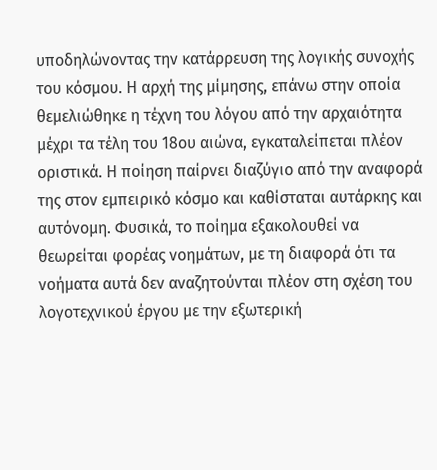υποδηλώνοντας την κατάρρευση της λογικής συνοχής του κόσμου. Η αρχή της μίμησης, επάνω στην οποία θεμελιώθηκε η τέχνη του λόγου από την αρχαιότητα μέχρι τα τέλη του 18ου αιώνα, εγκαταλείπεται πλέον οριστικά. Η ποίηση παίρνει διαζύγιο από την αναφορά της στον εμπειρικό κόσμο και καθίσταται αυτάρκης και αυτόνομη. Φυσικά, το ποίημα εξακολουθεί να θεωρείται φορέας νοημάτων, με τη διαφορά ότι τα νοήματα αυτά δεν αναζητούνται πλέον στη σχέση του λογοτεχνικού έργου με την εξωτερική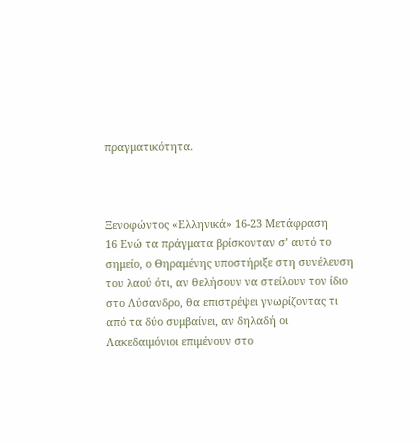πραγματικότητα.



Ξενοφώντος «Ελληνικά» 16-23 Μετάφραση
16 Ενώ τα πράγματα βρίσκονταν σ’ αυτό το σημείο, ο Θηραμένης υποστήριξε στη συνέλευση του λαού ότι, αν θελήσουν να στείλουν τον ίδιο στο Λύσανδρο, θα επιστρέψει γνωρίζοντας τι από τα δύο συμβαίνει, αν δηλαδή οι Λακεδαιμόνιοι επιμένουν στο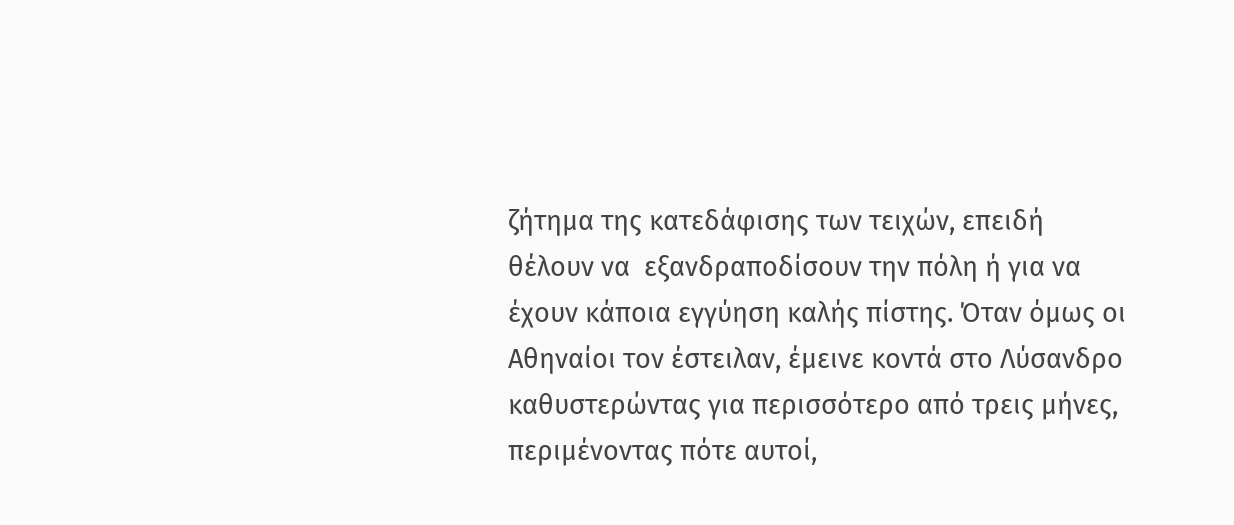ζήτημα της κατεδάφισης των τειχών, επειδή θέλουν να  εξανδραποδίσουν την πόλη ή για να έχουν κάποια εγγύηση καλής πίστης. Όταν όμως οι Αθηναίοι τον έστειλαν, έμεινε κοντά στο Λύσανδρο καθυστερώντας για περισσότερο από τρεις μήνες, περιμένοντας πότε αυτοί,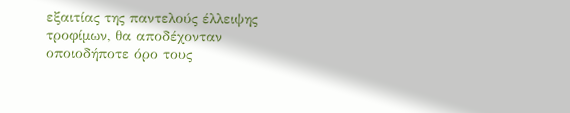εξαιτίας της παντελούς έλλειψης τροφίμων, θα αποδέχονταν οποιοδήποτε όρο τους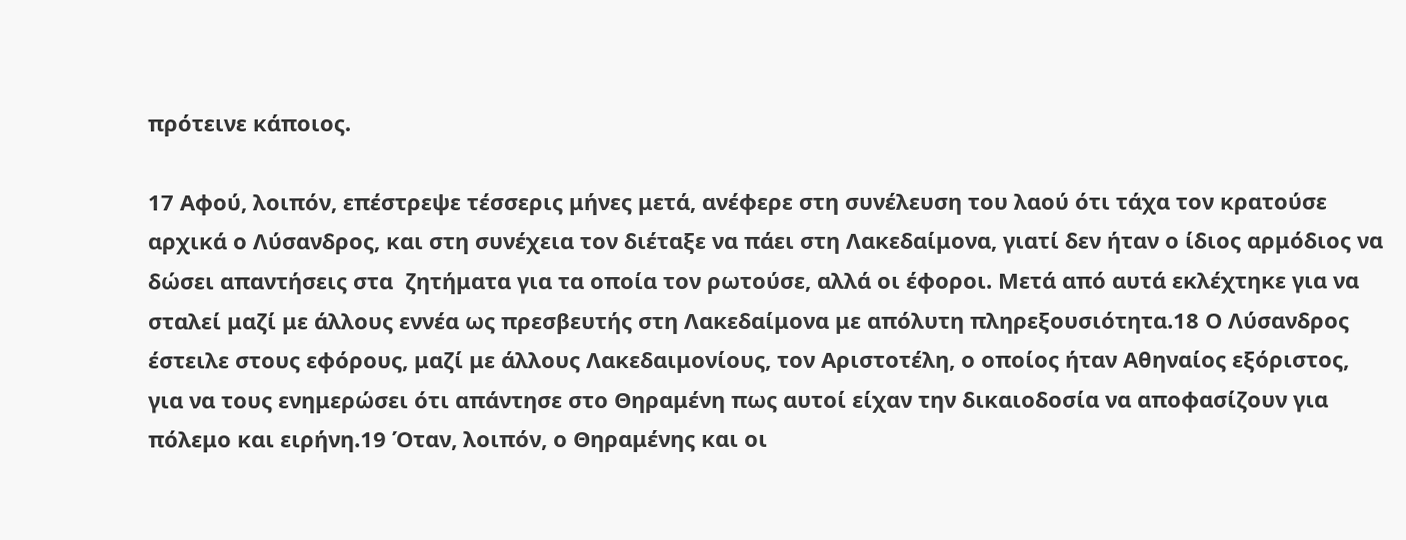πρότεινε κάποιος.

17 Αφού, λοιπόν, επέστρεψε τέσσερις μήνες μετά, ανέφερε στη συνέλευση του λαού ότι τάχα τον κρατούσε αρχικά ο Λύσανδρος, και στη συνέχεια τον διέταξε να πάει στη Λακεδαίμονα, γιατί δεν ήταν ο ίδιος αρμόδιος να δώσει απαντήσεις στα  ζητήματα για τα οποία τον ρωτούσε, αλλά οι έφοροι. Μετά από αυτά εκλέχτηκε για να σταλεί μαζί με άλλους εννέα ως πρεσβευτής στη Λακεδαίμονα με απόλυτη πληρεξουσιότητα.18 Ο Λύσανδρος έστειλε στους εφόρους, μαζί με άλλους Λακεδαιμονίους, τον Αριστοτέλη, ο οποίος ήταν Αθηναίος εξόριστος, για να τους ενημερώσει ότι απάντησε στο Θηραμένη πως αυτοί είχαν την δικαιοδοσία να αποφασίζουν για πόλεμο και ειρήνη.19 Όταν, λοιπόν, ο Θηραμένης και οι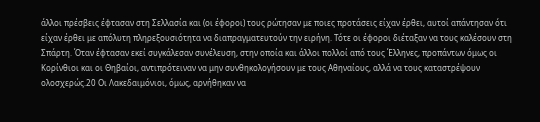άλλοι πρέσβεις έφτασαν στη Σελλασία και (οι έφοροι) τους ρώτησαν με ποιες προτάσεις είχαν έρθει, αυτοί απάντησαν ότι είχαν έρθει με απόλυτη πληρεξουσιότητα να διαπραγματευτούν την ειρήνη. Τότε οι έφοροι διέταξαν να τους καλέσουν στη Σπάρτη. Όταν έφτασαν εκεί συγκάλεσαν συνέλευση, στην οποία και άλλοι πολλοί από τους Έλληνες, προπάντων όμως οι Κορίνθιοι και οι Θηβαίοι, αντιπρότειναν να μην συνθηκολογήσουν με τους Αθηναίους, αλλά να τους καταστρέψουν ολοσχερώς.20 Οι Λακεδαιμόνιοι, όμως, αρνήθηκαν να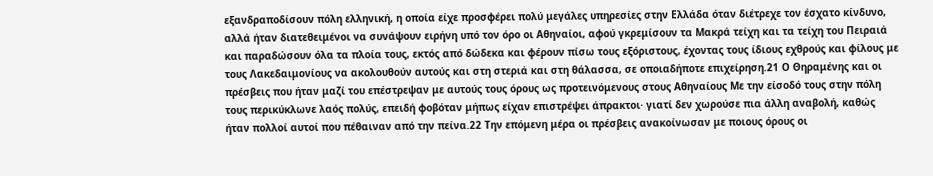εξανδραποδίσουν πόλη ελληνική, η οποία είχε προσφέρει πολύ μεγάλες υπηρεσίες στην Ελλάδα όταν διέτρεχε τον έσχατο κίνδυνο, αλλά ήταν διατεθειμένοι να συνάψουν ειρήνη υπό τον όρο οι Αθηναίοι, αφού γκρεμίσουν τα Μακρά τείχη και τα τείχη του Πειραιά και παραδώσουν όλα τα πλοία τους, εκτός από δώδεκα και φέρουν πίσω τους εξόριστους, έχοντας τους ίδιους εχθρούς και φίλους με τους Λακεδαιμονίους να ακολουθούν αυτούς και στη στεριά και στη θάλασσα, σε οποιαδήποτε επιχείρηση.21 Ο Θηραμένης και οι πρέσβεις που ήταν μαζί του επέστρεψαν με αυτούς τους όρους ως προτεινόμενους στους Αθηναίους Με την είσοδό τους στην πόλη τους περικύκλωνε λαός πολύς, επειδή φοβόταν μήπως είχαν επιστρέψει άπρακτοι· γιατί δεν χωρούσε πια άλλη αναβολή, καθώς ήταν πολλοί αυτοί που πέθαιναν από την πείνα.22 Την επόμενη μέρα οι πρέσβεις ανακοίνωσαν με ποιους όρους οι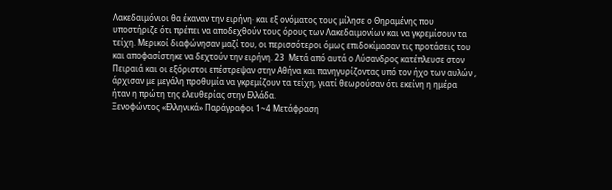Λακεδαιμόνιοι θα έκαναν την ειρήνη· και εξ ονόματος τους μίλησε ο Θηραμένης που υποστήριζε ότι πρέπει να αποδεχθούν τους όρους των Λακεδαιμονίων και να γκρεμίσουν τα τείχη. Μερικοί διαφώνησαν μαζί του, οι περισσότεροι όμως επιδοκίμασαν τις προτάσεις του και αποφασίστηκε να δεχτούν την ειρήνη. 23  Μετά από αυτά ο Λύσανδρος κατέπλευσε στον Πειραιά και οι εξόριστοι επέστρεψαν στην Αθήνα και πανηγυρίζοντας υπό τον ήχο των αυλών , άρχισαν με μεγάλη προθυμία να γκρεμίζουν τα τείχη, γιατί θεωρούσαν ότι εκείνη η ημέρα ήταν η πρώτη της ελευθερίας στην Ελλάδα.
Ξενοφώντος «Ελληνικά» Παράγραφοι 1~4 Μετάφραση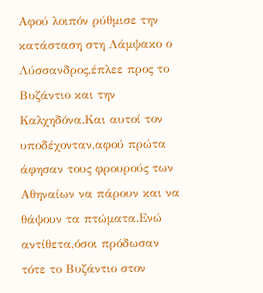Αφού λοιπόν ρύθμισε την κατάσταση στη Λάμψακο ο Λύσσανδρος,έπλεε προς το Βυζάντιο και την Καλχηδόνα.Και αυτοί τον υποδέχονταν,αφού πρώτα άφησαν τους φρουρούς των Αθηναίων να πάρουν και να θάψουν τα πτώματα.Ενώ αντίθετα,όσοι πρόδωσαν τότε το Βυζάντιο στον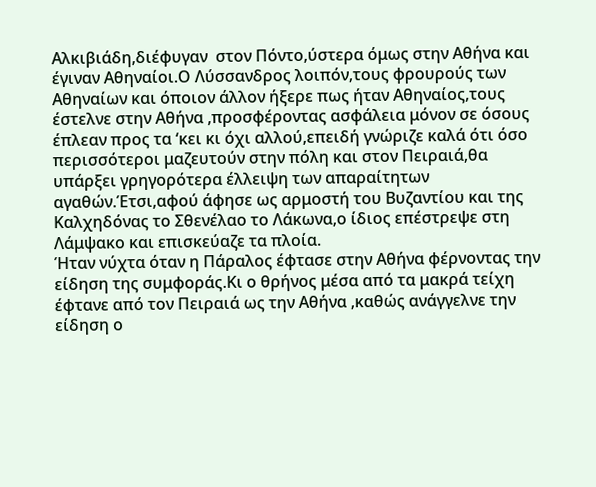Αλκιβιάδη,διέφυγαν  στον Πόντο,ύστερα όμως στην Αθήνα και έγιναν Αθηναίοι.Ο Λύσσανδρος λοιπόν,τους φρουρούς των Αθηναίων και όποιον άλλον ήξερε πως ήταν Αθηναίος,τους έστελνε στην Αθήνα ,προσφέροντας ασφάλεια μόνον σε όσους έπλεαν προς τα ‘κει κι όχι αλλού,επειδή γνώριζε καλά ότι όσο περισσότεροι μαζευτούν στην πόλη και στον Πειραιά,θα υπάρξει γρηγορότερα έλλειψη των απαραίτητων αγαθών.Έτσι,αφού άφησε ως αρμοστή του Βυζαντίου και της Καλχηδόνας το Σθενέλαο το Λάκωνα,ο ίδιος επέστρεψε στη Λάμψακο και επισκεύαζε τα πλοία.
Ήταν νύχτα όταν η Πάραλος έφτασε στην Αθήνα φέρνοντας την είδηση της συμφοράς.Κι ο θρήνος μέσα από τα μακρά τείχη έφτανε από τον Πειραιά ως την Αθήνα ,καθώς ανάγγελνε την είδηση ο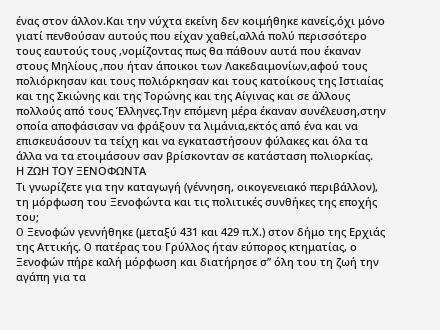ένας στον άλλον.Και την νύχτα εκείνη δεν κοιμήθηκε κανείς,όχι μόνο γιατί πενθούσαν αυτούς που είχαν χαθεί,αλλά πολύ περισσότερο τους εαυτούς τους ,νομίζοντας πως θα πάθουν αυτά που έκαναν στους Μηλίους ,που ήταν άποικοι των Λακεδαιμονίων,αφού τους πολιόρκησαν και τους πολιόρκησαν και τους κατοίκους της Ιστιαίας και της Σκιώνης και της Τορώνης και της Αίγινας και σε άλλους πολλούς από τους Έλληνες.Την επόμενη μέρα έκαναν συνέλευση,στην οποία αποφάσισαν να φράξουν τα λιμάνια,εκτός από ένα και να επισκευάσουν τα τείχη και να εγκαταστήσουν φύλακες και όλα τα άλλα να τα ετοιμάσουν σαν βρίσκονταν σε κατάσταση πολιορκίας.
Η ΖΩΗ ΤΟΥ ΞΕΝΟΦΩΝΤΑ
Τι γνωρίζετε για την καταγωγή (γέννηση, οικογενειακό περιβάλλον), τη μόρφωση του Ξενοφώντα και τις πολιτικές συνθήκες της εποχής του;
O Ξενοφών γεννήθηκε (μεταξύ 431 και 429 π.Χ.) στον δήμο της Ερχιάς της Αττικής. O πατέρας του Γρύλλος ήταν εύπορος κτηματίας, ο Ξενοφών πήρε καλή μόρφωση και διατήρησε σ” όλη του τη ζωή την αγάπη για τα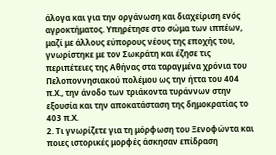άλογα και για την οργάνωση και διαχείριση ενός αγροκτήματος. Yπηρέτησε στο σώμα των ιππέων, μαζί με άλλους εύπορους νέους της εποχής του, γνωρίστηκε με τον Σωκράτη και έζησε τις περιπέτειες της Αθήνας στα ταραγμένα χρόνια του Πελοποννησιακού πολέμου ως την ήττα του 404 π.Χ., την άνοδο των τριάκοντα τυράννων στην εξουσία και την αποκατάσταση της δημοκρατίας το 403 π.Χ.
2. Τι γνωρίζετε για τη μόρφωση του Ξενοφώντα και ποιες ιστορικές μορφές άσκησαν επίδραση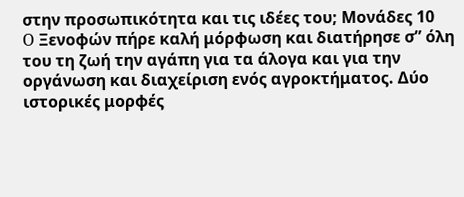στην προσωπικότητα και τις ιδέες του; Μονάδες 10
O Ξενοφών πήρε καλή μόρφωση και διατήρησε σ” όλη του τη ζωή την αγάπη για τα άλογα και για την οργάνωση και διαχείριση ενός αγροκτήματος. Δύο ιστορικές μορφές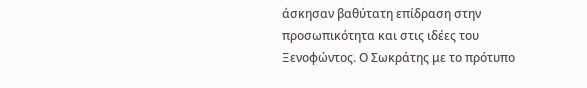άσκησαν βαθύτατη επίδραση στην προσωπικότητα και στις ιδέες του Ξενοφώντος. Ο Σωκράτης με το πρότυπο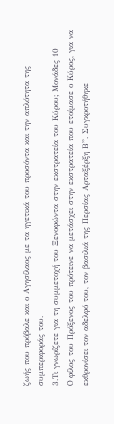ζωής που πρόβαλε και ο Αγησίλαος με τα ηγετικά του προσόντα και την απλότητα της συμπεριφοράς του.
3.Τι γνωρίζετε για τη συμμετοχή του Ξενοφώντα στην εκστρατεία του Κύρου; Μονάδες 10
O φίλος του Πρόξενος του πρότεινε να μετάσχει στην εκστρατεία που ετοίμασε ο Κύρος, για να εκθρονίσει τον αδελφό του, τον βασιλιά της Περσίας Αρταξέρξη Β”. Συγκροτήθηκε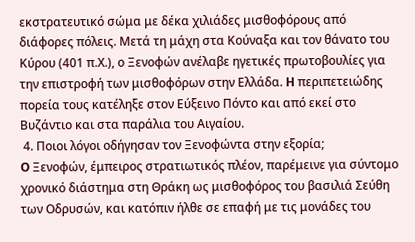εκστρατευτικό σώμα με δέκα χιλιάδες μισθοφόρους από διάφορες πόλεις. Μετά τη μάχη στα Κούναξα και τον θάνατο του Κύρου (401 π.Χ.), ο Ξενοφών ανέλαβε ηγετικές πρωτοβουλίες για την επιστροφή των μισθοφόρων στην Ελλάδα. H περιπετειώδης πορεία τους κατέληξε στον Εύξεινο Πόντο και από εκεί στο Βυζάντιο και στα παράλια του Αιγαίου.
 4. Ποιοι λόγοι οδήγησαν τον Ξενοφώντα στην εξορία;
O Ξενοφών, έμπειρος στρατιωτικός πλέον, παρέμεινε για σύντομο χρονικό διάστημα στη Θράκη ως μισθοφόρος του βασιλιά Σεύθη των Οδρυσών, και κατόπιν ήλθε σε επαφή με τις μονάδες του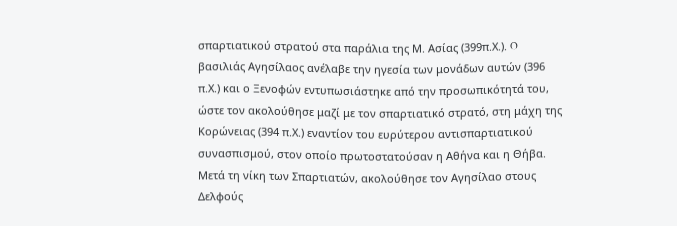σπαρτιατικού στρατού στα παράλια της Μ. Ασίας (399π.Χ.). O βασιλιάς Αγησίλαος ανέλαβε την ηγεσία των μονάδων αυτών (396 π.Χ.) και ο Ξενοφών εντυπωσιάστηκε από την προσωπικότητά του, ώστε τον ακολούθησε μαζί με τον σπαρτιατικό στρατό, στη μάχη της Κορώνειας (394 π.Χ.) εναντίον του ευρύτερου αντισπαρτιατικού συνασπισμού, στον οποίο πρωτοστατούσαν η Αθήνα και η Θήβα. Μετά τη νίκη των Σπαρτιατών, ακολούθησε τον Αγησίλαο στους Δελφούς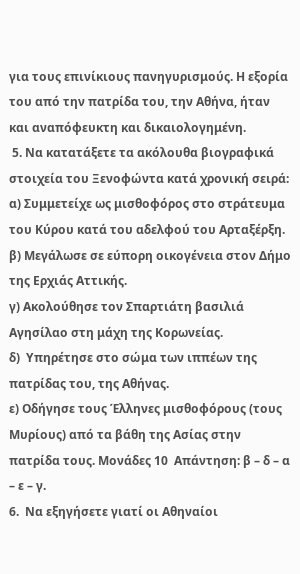για τους επινίκιους πανηγυρισμούς. Η εξορία του από την πατρίδα του, την Αθήνα, ήταν και αναπόφευκτη και δικαιολογημένη.
 5. Να κατατάξετε τα ακόλουθα βιογραφικά στοιχεία του Ξενοφώντα κατά χρονική σειρά:
α) Συμμετείχε ως μισθοφόρος στο στράτευμα του Κύρου κατά του αδελφού του Αρταξέρξη.
β) Μεγάλωσε σε εύπορη οικογένεια στον Δήμο της Ερχιάς Αττικής.
γ) Ακολούθησε τον Σπαρτιάτη βασιλιά Αγησίλαο στη μάχη της Κορωνείας.
δ)  Υπηρέτησε στο σώμα των ιππέων της πατρίδας του, της Αθήνας.
ε) Οδήγησε τους Έλληνες μισθοφόρους (τους Μυρίους) από τα βάθη της Ασίας στην πατρίδα τους. Μονάδες 10  Απάντηση: β – δ – α – ε – γ.
6.  Να εξηγήσετε γιατί οι Αθηναίοι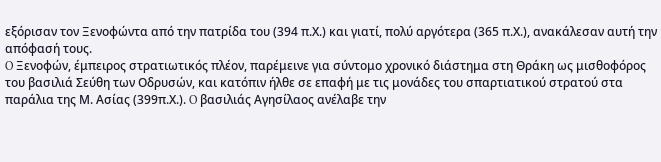εξόρισαν τον Ξενοφώντα από την πατρίδα του (394 π.Χ.) και γιατί, πολύ αργότερα (365 π.Χ.), ανακάλεσαν αυτή την απόφασή τους.
O Ξενοφών, έμπειρος στρατιωτικός πλέον, παρέμεινε για σύντομο χρονικό διάστημα στη Θράκη ως μισθοφόρος του βασιλιά Σεύθη των Οδρυσών, και κατόπιν ήλθε σε επαφή με τις μονάδες του σπαρτιατικού στρατού στα παράλια της Μ. Ασίας (399π.Χ.). O βασιλιάς Αγησίλαος ανέλαβε την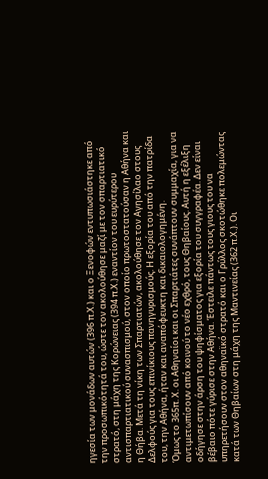ηγεσία των μονάδων αυτών (396 π.Χ.) και ο Ξενοφών εντυπωσιάστηκε από την προσωπικότητά του, ώστε τον ακολούθησε μαζί με τον σπαρτιατικό στρατό, στη μάχη της Κορώνειας (394 π.Χ.) εναντίον του ευρύτερου αντισπαρτιατικού συνασπισμού, στον οποίο πρωτοστατούσαν η Αθήνα και η Θήβα. Μετά τη νίκη των Σπαρτιατών, ακολούθησε τον Αγησίλαο στους Δελφούς για τους επινίκιους πανηγυρισμούς. Η εξορία του από την πατρίδα του, την Αθήνα, ήταν και αναπόφευκτη και δικαιολογημένη.
Όμως το 365π. Χ. οι Αθηναίοι και οι Σπαρτιάτες συνάπτουν συμμαχία, για να αντιμετωπίσουν από κοινού το νέο εχθρό, τους Θηβαίους. Αυτή η εξέλιξη οδήγησε στην άρση του ψηφίσματος για εξορία του συγγραφέα. Δεν είναι βέβαιο πότε γύρισε στην Αθήνα. Έστειλε πάντως τους γιους του να υπηρετήσουν στον αθηναϊκό στρατό και ο Γρύλλος σκοτώθηκε πολεμώντας κατά των Θηβαίων στη μάχη της Μαντινείας (362 π.Χ.). Οι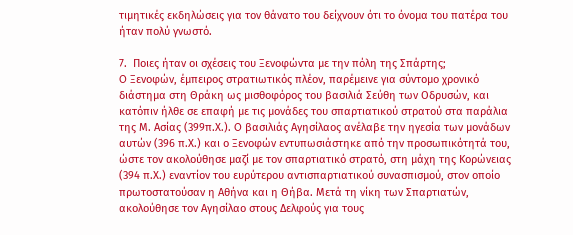τιμητικές εκδηλώσεις για τον θάνατο του δείχνουν ότι το όνομα του πατέρα του ήταν πολύ γνωστό.

7.  Ποιες ήταν οι σχέσεις του Ξενοφώντα με την πόλη της Σπάρτης;
O Ξενοφών, έμπειρος στρατιωτικός πλέον, παρέμεινε για σύντομο χρονικό διάστημα στη Θράκη ως μισθοφόρος του βασιλιά Σεύθη των Οδρυσών, και κατόπιν ήλθε σε επαφή με τις μονάδες του σπαρτιατικού στρατού στα παράλια της Μ. Ασίας (399π.Χ.). O βασιλιάς Αγησίλαος ανέλαβε την ηγεσία των μονάδων αυτών (396 π.Χ.) και ο Ξενοφών εντυπωσιάστηκε από την προσωπικότητά του, ώστε τον ακολούθησε μαζί με τον σπαρτιατικό στρατό, στη μάχη της Κορώνειας (394 π.Χ.) εναντίον του ευρύτερου αντισπαρτιατικού συνασπισμού, στον οποίο πρωτοστατούσαν η Αθήνα και η Θήβα. Μετά τη νίκη των Σπαρτιατών, ακολούθησε τον Αγησίλαο στους Δελφούς για τους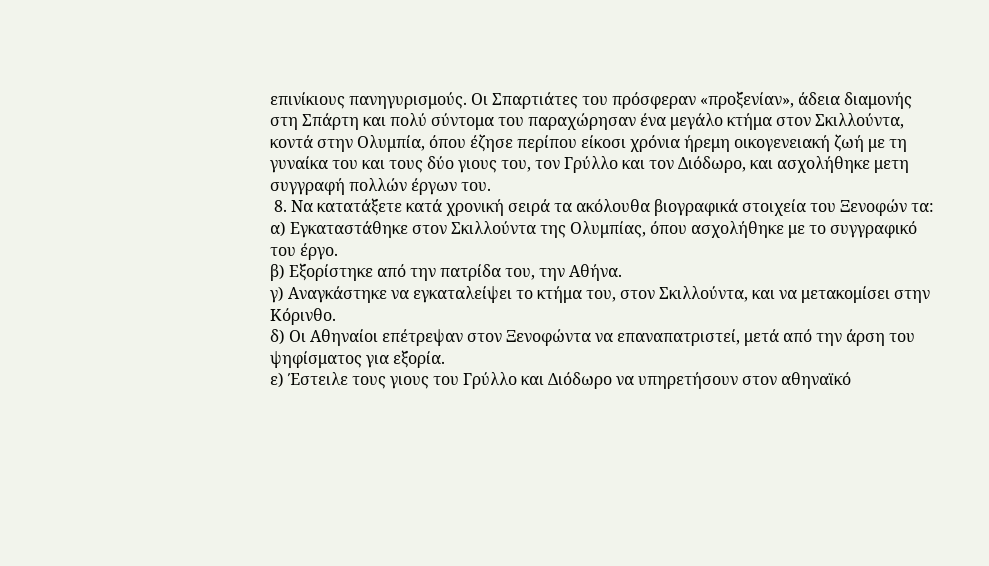επινίκιους πανηγυρισμούς. Οι Σπαρτιάτες του πρόσφεραν «προξενίαν», άδεια διαμονής στη Σπάρτη και πολύ σύντομα του παραχώρησαν ένα μεγάλο κτήμα στον Σκιλλούντα, κοντά στην Ολυμπία, όπου έζησε περίπου είκοσι χρόνια ήρεμη οικογενειακή ζωή με τη γυναίκα του και τους δύο γιους του, τον Γρύλλο και τον Διόδωρο, και ασχολήθηκε μετη συγγραφή πολλών έργων του.
 8. Να κατατάξετε κατά χρονική σειρά τα ακόλουθα βιογραφικά στοιχεία του Ξενοφών τα:
α) Εγκαταστάθηκε στον Σκιλλούντα της Ολυμπίας, όπου ασχολήθηκε με το συγγραφικό του έργο.
β) Εξορίστηκε από την πατρίδα του, την Αθήνα.
γ) Αναγκάστηκε να εγκαταλείψει το κτήμα του, στον Σκιλλούντα, και να μετακομίσει στην Κόρινθο.
δ) Οι Αθηναίοι επέτρεψαν στον Ξενοφώντα να επαναπατριστεί, μετά από την άρση του ψηφίσματος για εξορία.
ε) Έστειλε τους γιους του Γρύλλο και Διόδωρο να υπηρετήσουν στον αθηναϊκό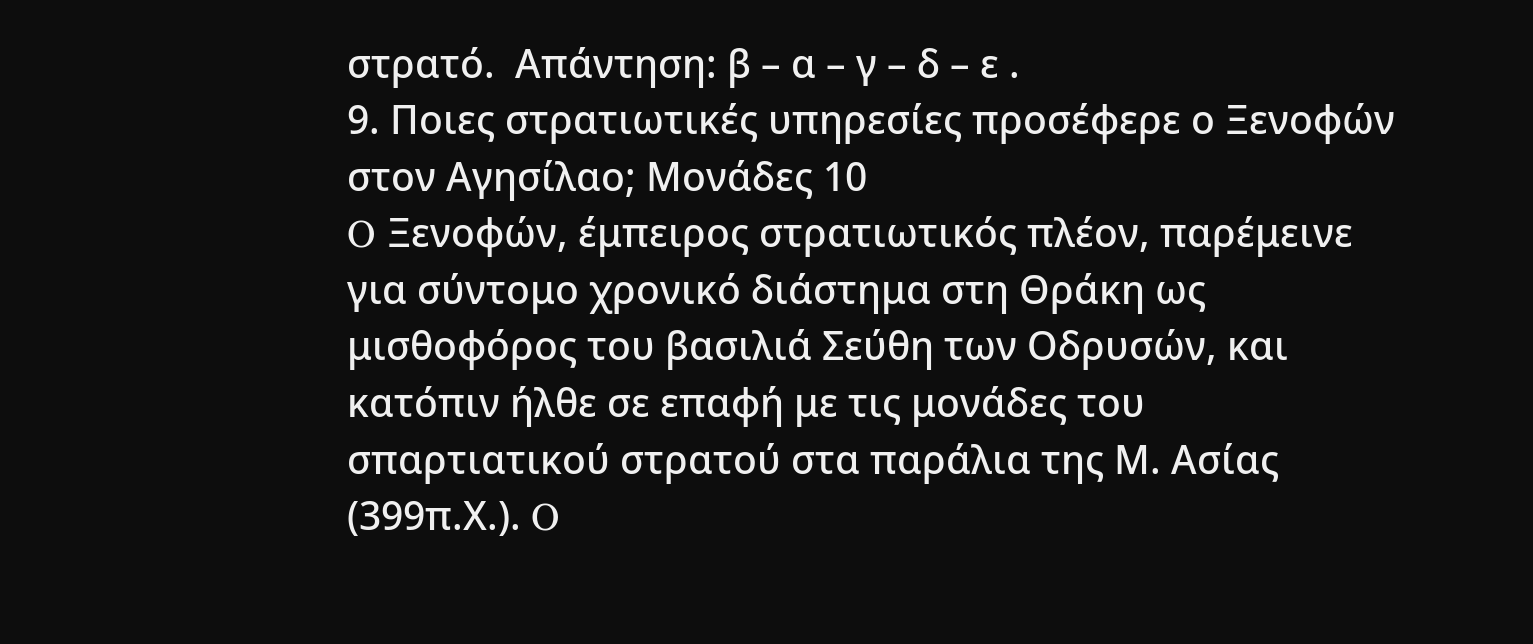στρατό.  Απάντηση: β – α – γ – δ – ε .
9. Ποιες στρατιωτικές υπηρεσίες προσέφερε ο Ξενοφών στον Αγησίλαο; Μονάδες 10
O Ξενοφών, έμπειρος στρατιωτικός πλέον, παρέμεινε για σύντομο χρονικό διάστημα στη Θράκη ως μισθοφόρος του βασιλιά Σεύθη των Οδρυσών, και κατόπιν ήλθε σε επαφή με τις μονάδες του σπαρτιατικού στρατού στα παράλια της Μ. Ασίας (399π.Χ.). O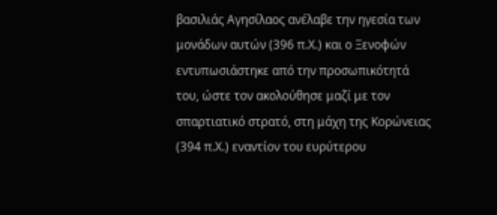βασιλιάς Αγησίλαος ανέλαβε την ηγεσία των μονάδων αυτών (396 π.Χ.) και ο Ξενοφών εντυπωσιάστηκε από την προσωπικότητά του, ώστε τον ακολούθησε μαζί με τον σπαρτιατικό στρατό, στη μάχη της Κορώνειας (394 π.Χ.) εναντίον του ευρύτερου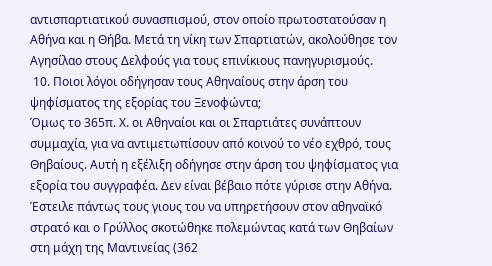αντισπαρτιατικού συνασπισμού, στον οποίο πρωτοστατούσαν η Αθήνα και η Θήβα. Μετά τη νίκη των Σπαρτιατών, ακολούθησε τον Αγησίλαο στους Δελφούς για τους επινίκιους πανηγυρισμούς.
 10. Ποιοι λόγοι οδήγησαν τους Αθηναίους στην άρση του ψηφίσματος της εξορίας του Ξενοφώντα;
Όμως το 365π. Χ. οι Αθηναίοι και οι Σπαρτιάτες συνάπτουν συμμαχία, για να αντιμετωπίσουν από κοινού το νέο εχθρό, τους Θηβαίους. Αυτή η εξέλιξη οδήγησε στην άρση του ψηφίσματος για εξορία του συγγραφέα. Δεν είναι βέβαιο πότε γύρισε στην Αθήνα. Έστειλε πάντως τους γιους του να υπηρετήσουν στον αθηναϊκό στρατό και ο Γρύλλος σκοτώθηκε πολεμώντας κατά των Θηβαίων στη μάχη της Μαντινείας (362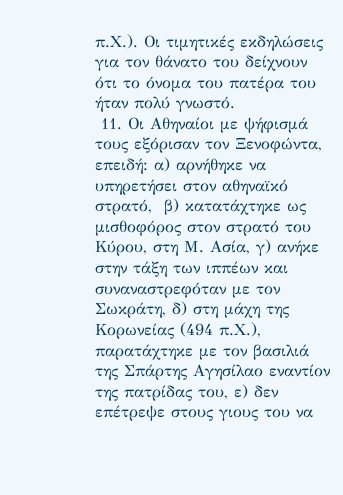π.Χ.). Οι τιμητικές εκδηλώσεις για τον θάνατο του δείχνουν ότι το όνομα του πατέρα του ήταν πολύ γνωστό.
 11. Οι Αθηναίοι με ψήφισμά τους εξόρισαν τον Ξενοφώντα, επειδή: α) αρνήθηκε να υπηρετήσει στον αθηναϊκό στρατό,  β) κατατάχτηκε ως μισθοφόρος στον στρατό του Κύρου, στη Μ. Ασία, γ) ανήκε στην τάξη των ιππέων και συναναστρεφόταν με τον Σωκράτη, δ) στη μάχη της Κορωνείας (494 π.Χ.), παρατάχτηκε με τον βασιλιά της Σπάρτης Αγησίλαο εναντίον της πατρίδας του, ε) δεν επέτρεψε στους γιους του να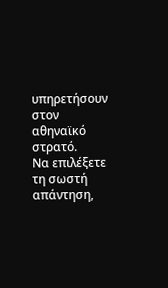υπηρετήσουν στον αθηναϊκό στρατό.
Να επιλέξετε τη σωστή απάντηση,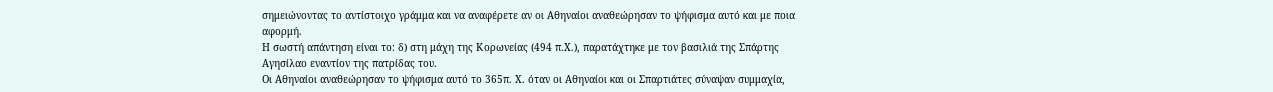σημειώνοντας το αντίστοιχο γράμμα και να αναφέρετε αν οι Αθηναίοι αναθεώρησαν το ψήφισμα αυτό και με ποια αφορμή.
Η σωστή απάντηση είναι το: δ) στη μάχη της Κορωνείας (494 π.Χ.), παρατάχτηκε με τον βασιλιά της Σπάρτης Αγησίλαο εναντίον της πατρίδας του.
Οι Αθηναίοι αναθεώρησαν το ψήφισμα αυτό το 365π. Χ. όταν οι Αθηναίοι και οι Σπαρτιάτες σύναψαν συμμαχία,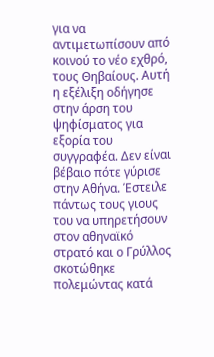για να αντιμετωπίσουν από κοινού το νέο εχθρό, τους Θηβαίους. Αυτή η εξέλιξη οδήγησε στην άρση του ψηφίσματος για εξορία του συγγραφέα. Δεν είναι βέβαιο πότε γύρισε στην Αθήνα. Έστειλε πάντως τους γιους του να υπηρετήσουν στον αθηναϊκό στρατό και ο Γρύλλος σκοτώθηκε πολεμώντας κατά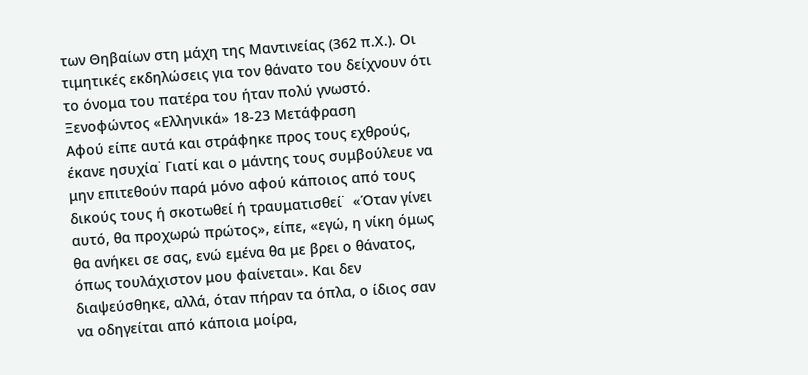των Θηβαίων στη μάχη της Μαντινείας (362 π.Χ.). Οι τιμητικές εκδηλώσεις για τον θάνατο του δείχνουν ότι το όνομα του πατέρα του ήταν πολύ γνωστό.
Ξενοφώντος «Ελληνικά» 18-23 Μετάφραση
Αφού είπε αυτά και στράφηκε προς τους εχθρούς, έκανε ησυχία˙ Γιατί και ο μάντης τους συμβούλευε να μην επιτεθούν παρά μόνο αφού κάποιος από τους δικούς τους ή σκοτωθεί ή τραυματισθεί˙  «Όταν γίνει αυτό, θα προχωρώ πρώτος», είπε, «εγώ, η νίκη όμως θα ανήκει σε σας, ενώ εμένα θα με βρει ο θάνατος, όπως τουλάχιστον μου φαίνεται». Και δεν διαψεύσθηκε, αλλά, όταν πήραν τα όπλα, ο ίδιος σαν να οδηγείται από κάποια μοίρα,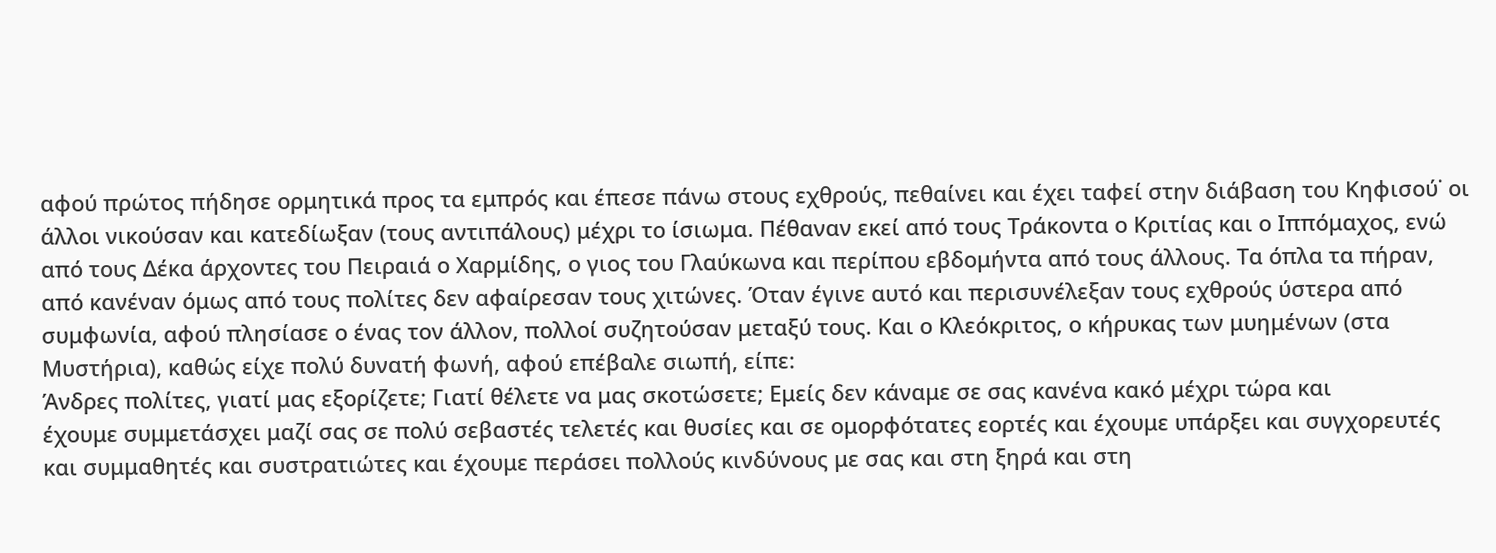αφού πρώτος πήδησε ορμητικά προς τα εμπρός και έπεσε πάνω στους εχθρούς, πεθαίνει και έχει ταφεί στην διάβαση του Κηφισού˙ οι άλλοι νικούσαν και κατεδίωξαν (τους αντιπάλους) μέχρι το ίσιωμα. Πέθαναν εκεί από τους Τράκοντα ο Κριτίας και ο Ιππόμαχος, ενώ από τους Δέκα άρχοντες του Πειραιά ο Χαρμίδης, ο γιος του Γλαύκωνα και περίπου εβδομήντα από τους άλλους. Τα όπλα τα πήραν, από κανέναν όμως από τους πολίτες δεν αφαίρεσαν τους χιτώνες. Όταν έγινε αυτό και περισυνέλεξαν τους εχθρούς ύστερα από συμφωνία, αφού πλησίασε ο ένας τον άλλον, πολλοί συζητούσαν μεταξύ τους. Και ο Κλεόκριτος, ο κήρυκας των μυημένων (στα Μυστήρια), καθώς είχε πολύ δυνατή φωνή, αφού επέβαλε σιωπή, είπε:
Άνδρες πολίτες, γιατί μας εξορίζετε; Γιατί θέλετε να μας σκοτώσετε; Εμείς δεν κάναμε σε σας κανένα κακό μέχρι τώρα και
έχουμε συμμετάσχει μαζί σας σε πολύ σεβαστές τελετές και θυσίες και σε ομορφότατες εορτές και έχουμε υπάρξει και συγχορευτές και συμμαθητές και συστρατιώτες και έχουμε περάσει πολλούς κινδύνους με σας και στη ξηρά και στη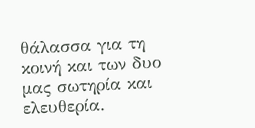θάλασσα για τη κοινή και των δυο μας σωτηρία και ελευθερία.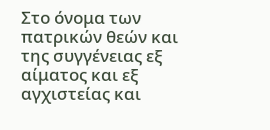Στο όνομα των πατρικών θεών και της συγγένειας εξ αίματος και εξ αγχιστείας και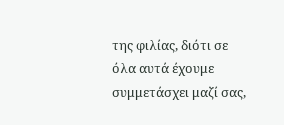της φιλίας, διότι σε όλα αυτά έχουμε συμμετάσχει μαζί σας,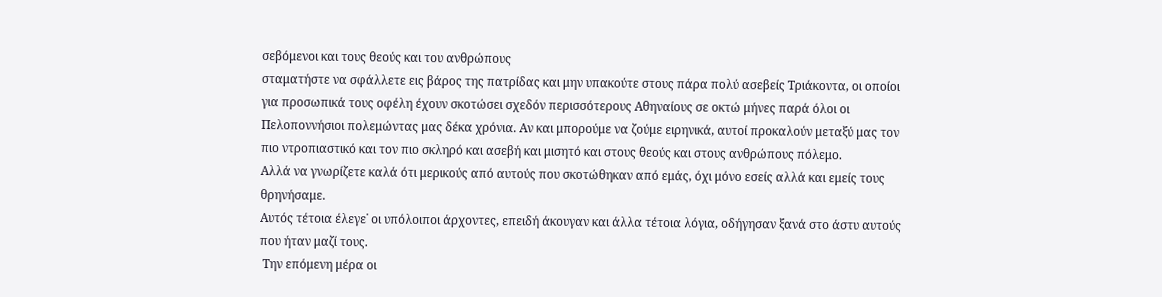σεβόμενοι και τους θεούς και του ανθρώπους
σταματήστε να σφάλλετε εις βάρος της πατρίδας και μην υπακούτε στους πάρα πολύ ασεβείς Τριάκοντα, οι οποίοι για προσωπικά τους οφέλη έχουν σκοτώσει σχεδόν περισσότερους Αθηναίους σε οκτώ μήνες παρά όλοι οι Πελοποννήσιοι πολεμώντας μας δέκα χρόνια. Αν και μπορούμε να ζούμε ειρηνικά, αυτοί προκαλούν μεταξύ μας τον πιο ντροπιαστικό και τον πιο σκληρό και ασεβή και μισητό και στους θεούς και στους ανθρώπους πόλεμο.
Αλλά να γνωρίζετε καλά ότι μερικούς από αυτούς που σκοτώθηκαν από εμάς, όχι μόνο εσείς αλλά και εμείς τους θρηνήσαμε.
Αυτός τέτοια έλεγε˙ οι υπόλοιποι άρχοντες, επειδή άκουγαν και άλλα τέτοια λόγια, οδήγησαν ξανά στο άστυ αυτούς που ήταν μαζί τους.
 Την επόμενη μέρα οι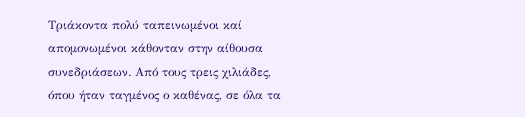Τριάκοντα πολύ ταπεινωμένοι καί απομονωμένοι κάθονταν στην αίθουσα συνεδριάσεων. Από τους τρεις χιλιάδες, όπου ήταν ταγμένος ο καθένας, σε όλα τα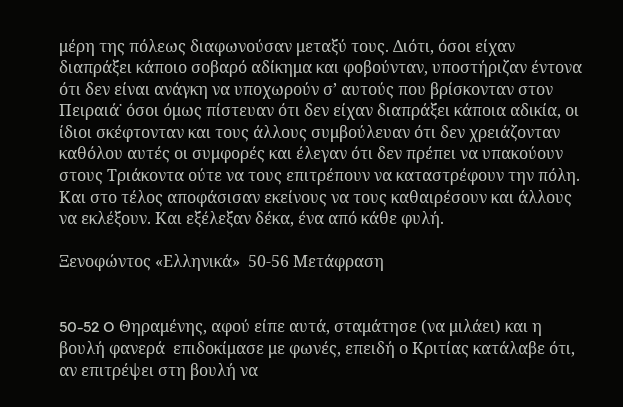μέρη της πόλεως διαφωνούσαν μεταξύ τους. Διότι, όσοι είχαν διαπράξει κάποιο σοβαρό αδίκημα και φοβούνταν, υποστήριζαν έντονα ότι δεν είναι ανάγκη να υποχωρούν σ’ αυτούς που βρίσκονταν στον Πειραιά˙ όσοι όμως πίστευαν ότι δεν είχαν διαπράξει κάποια αδικία, οι ίδιοι σκέφτονταν και τους άλλους συμβούλευαν ότι δεν χρειάζονταν καθόλου αυτές οι συμφορές και έλεγαν ότι δεν πρέπει να υπακούουν στους Τριάκοντα ούτε να τους επιτρέπουν να καταστρέφουν την πόλη. Και στο τέλος αποφάσισαν εκείνους να τους καθαιρέσουν και άλλους να εκλέξουν. Και εξέλεξαν δέκα, ένα από κάθε φυλή.

Ξενοφώντος «Ελληνικά»  50-56 Μετάφραση


50-52 O Θηραμένης, αφού είπε αυτά, σταμάτησε (να μιλάει) και η βουλή φανερά  επιδοκίμασε με φωνές, επειδή ο Κριτίας κατάλαβε ότι, αν επιτρέψει στη βουλή να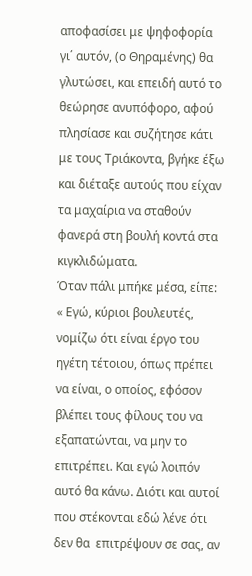αποφασίσει με ψηφοφορία γι΄ αυτόν, (ο Θηραμένης) θα γλυτώσει, και επειδή αυτό το θεώρησε ανυπόφορο, αφού πλησίασε και συζήτησε κάτι με τους Τριάκοντα, βγήκε έξω και διέταξε αυτούς που είχαν τα μαχαίρια να σταθούν φανερά στη βουλή κοντά στα κιγκλιδώματα.
Όταν πάλι μπήκε μέσα, είπε: « Εγώ, κύριοι βουλευτές, νομίζω ότι είναι έργο του ηγέτη τέτοιου, όπως πρέπει να είναι, ο οποίος, εφόσον βλέπει τους φίλους του να εξαπατώνται, να μην το επιτρέπει. Και εγώ λοιπόν αυτό θα κάνω. Διότι και αυτοί που στέκονται εδώ λένε ότι δεν θα  επιτρέψουν σε σας, αν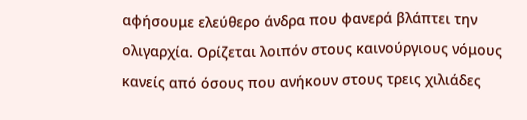αφήσουμε ελεύθερο άνδρα που φανερά βλάπτει την ολιγαρχία. Ορίζεται λοιπόν στους καινούργιους νόμους κανείς από όσους που ανήκουν στους τρεις χιλιάδες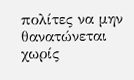πολίτες να μην θανατώνεται χωρίς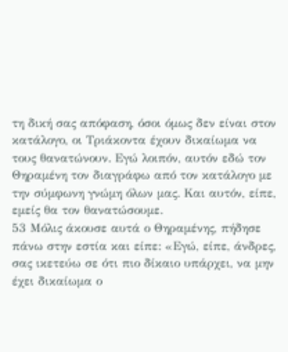τη δική σας απόφαση, όσοι όμως δεν είναι στον κατάλογο, οι Τριάκοντα έχουν δικαίωμα να τους θανατώνουν. Εγώ λοιπόν, αυτόν εδώ τον Θηραμένη τον διαγράφω από τον κατάλογο με την σύμφωνη γνώμη όλων μας. Και αυτόν, είπε, εμείς θα τον θανατώσουμε.
53 Μόλις άκουσε αυτά ο Θηραμένης, πήδησε πάνω στην εστία και είπε: «Εγώ, είπε, άνδρες, σας ικετεύω σε ότι πιο δίκαιο υπάρχει, να μην έχει δικαίωμα ο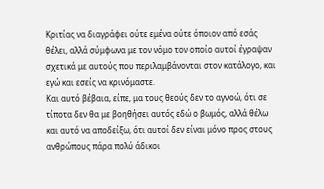Κριτίας να διαγράφει ούτε εμένα ούτε όποιον από εσάς θέλει, αλλά σύμφωνα με τον νόμο τον οποίο αυτοί έγραψαν σχετικά με αυτούς που περιλαμβάνονται στον κατάλογο, και εγώ και εσείς να κρινόμαστε.
Και αυτό βέβαια, είπε, μα τους θεούς δεν το αγνοώ, ότι σε τίποτα δεν θα με βοηθήσει αυτός εδώ ο βωμός, αλλά θέλω και αυτό να αποδείξω, ότι αυτοί δεν είναι μόνο προς στους ανθρώπους πάρα πολύ άδικοι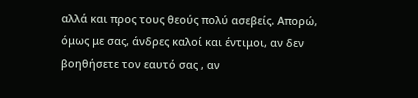αλλά και προς τους θεούς πολύ ασεβείς. Απορώ, όμως με σας, άνδρες καλοί και έντιμοι, αν δεν βοηθήσετε τον εαυτό σας , αν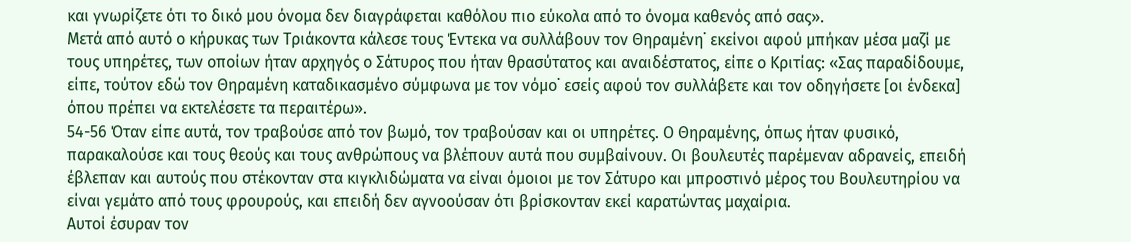και γνωρίζετε ότι το δικό μου όνομα δεν διαγράφεται καθόλου πιο εύκολα από το όνομα καθενός από σας».
Μετά από αυτό ο κήρυκας των Τριάκοντα κάλεσε τους Έντεκα να συλλάβουν τον Θηραμένη˙ εκείνοι αφού μπήκαν μέσα μαζί με τους υπηρέτες, των οποίων ήταν αρχηγός ο Σάτυρος που ήταν θρασύτατος και αναιδέστατος, είπε ο Κριτίας: «Σας παραδίδουμε, είπε, τούτον εδώ τον Θηραμένη καταδικασμένο σύμφωνα με τον νόμο˙ εσείς αφού τον συλλάβετε και τον οδηγήσετε [οι ένδεκα] όπου πρέπει να εκτελέσετε τα περαιτέρω».
54-56 Όταν είπε αυτά, τον τραβούσε από τον βωμό, τον τραβούσαν και οι υπηρέτες. Ο Θηραμένης, όπως ήταν φυσικό, παρακαλούσε και τους θεούς και τους ανθρώπους να βλέπουν αυτά που συμβαίνουν. Οι βουλευτές παρέμεναν αδρανείς, επειδή έβλεπαν και αυτούς που στέκονταν στα κιγκλιδώματα να είναι όμοιοι με τον Σάτυρο και μπροστινό μέρος του Βουλευτηρίου να είναι γεμάτο από τους φρουρούς, και επειδή δεν αγνοούσαν ότι βρίσκονταν εκεί καρατώντας μαχαίρια.
Αυτοί έσυραν τον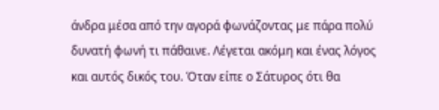άνδρα μέσα από την αγορά φωνάζοντας με πάρα πολύ δυνατή φωνή τι πάθαινε. Λέγεται ακόμη και ένας λόγος και αυτός δικός του. Όταν είπε ο Σάτυρος ότι θα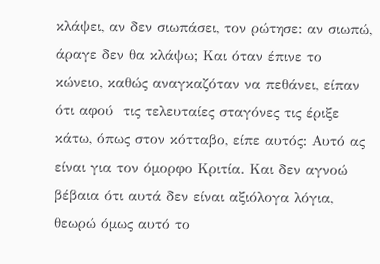κλάψει, αν δεν σιωπάσει, τον ρώτησε: αν σιωπώ, άραγε δεν θα κλάψω; Και όταν έπινε το κώνειο, καθώς αναγκαζόταν να πεθάνει, είπαν ότι αφού  τις τελευταίες σταγόνες τις έριξε κάτω, όπως στον κότταβο, είπε αυτός: Αυτό ας είναι για τον όμορφο Κριτία. Και δεν αγνοώ βέβαια ότι αυτά δεν είναι αξιόλογα λόγια, θεωρώ όμως αυτό το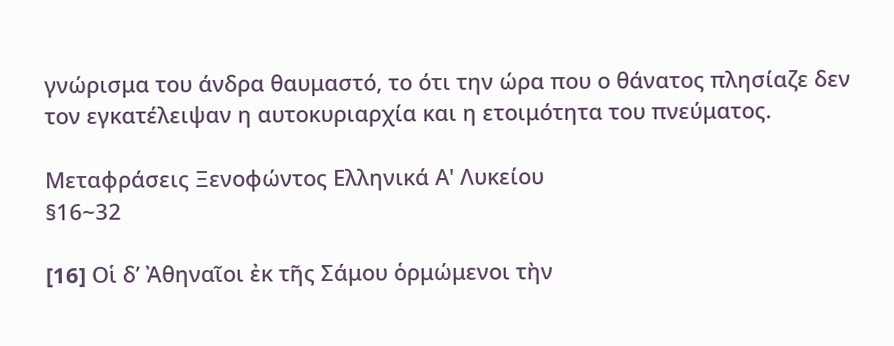γνώρισμα του άνδρα θαυμαστό, το ότι την ώρα που ο θάνατος πλησίαζε δεν τον εγκατέλειψαν η αυτοκυριαρχία και η ετοιμότητα του πνεύματος.

Μεταφράσεις Ξενοφώντος Ελληνικά Α' Λυκείου
§16~32

[16] Oἱ δ’ Ἀθηναῖοι ἐκ τῆς Σάμου ὁρμώμενοι τὴν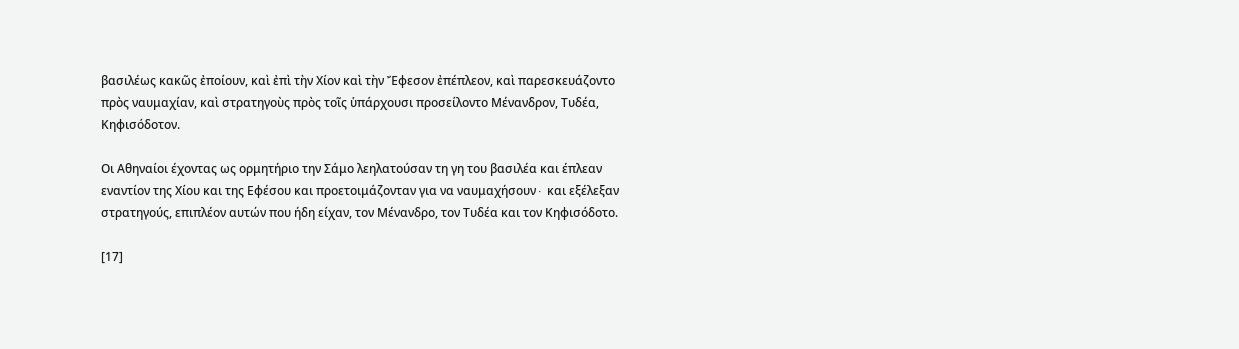βασιλέως κακῶς ἐποίουν, καὶ ἐπὶ τὴν Χίον καὶ τὴν Ἔφεσον ἐπέπλεον, καὶ παρεσκευάζοντο πρὸς ναυμαχίαν, καὶ στρατηγοὺς πρὸς τοῖς ὑπάρχουσι προσείλοντο Μένανδρον, Τυδέα, Κηφισόδοτον.

Οι Αθηναίοι έχοντας ως ορμητήριο την Σάμο λεηλατούσαν τη γη του βασιλέα και έπλεαν εναντίον της Χίου και της Εφέσου και προετοιμάζονταν για να ναυμαχήσουν∙ και εξέλεξαν στρατηγούς, επιπλέον αυτών που ήδη είχαν, τον Μένανδρο, τον Τυδέα και τον Κηφισόδοτο.

[17]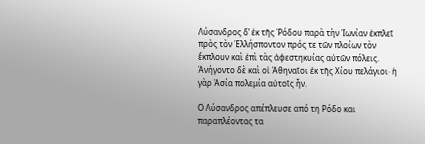Λύσανδρος δ’ ἐκ τῆς Ῥόδου παρὰ τὴν Ἰωνίαν ἐκπλεῖ πρὸς τὸν Ἑλλήσποντον πρός τε τῶν πλοίων τὸν ἔκπλουν καὶ ἐπὶ τὰς ἀφεστηκυίας αὐτῶν πόλεις. Ἀνήγοντο δὲ καὶ οἱ Ἀθηναῖοι ἐκ τῆς Χίου πελάγιοι· ἡ γὰρ Ἀσία πολεμία αὐτοῖς ἦν.

Ο Λύσανδρος απέπλευσε από τη Ρόδο και παραπλέοντας τα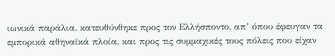ιωνικά παράλια, κατευθύνθηκε προς τον Ελλήσποντο, απ’ όπου έφευγαν τα εμπορικά αθηναϊκά πλοία, και προς τις συμμαχικές τους πόλεις που είχαν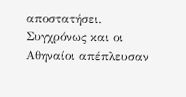αποστατήσει. Συγχρόνως και οι Αθηναίοι απέπλευσαν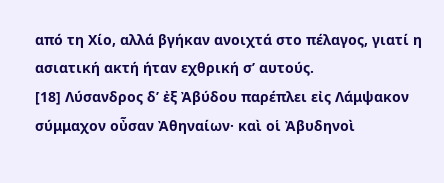από τη Χίο, αλλά βγήκαν ανοιχτά στο πέλαγος, γιατί η ασιατική ακτή ήταν εχθρική σ’ αυτούς.
[18] Λύσανδρος δ’ ἐξ Ἀβύδου παρέπλει εἰς Λάμψακον σύμμαχον οὖσαν Ἀθηναίων· καὶ οἱ Ἀβυδηνοὶ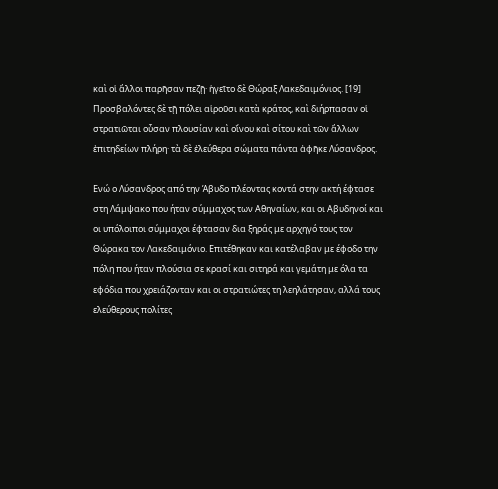καὶ οἱ ἄλλοι παρῆσαν πεζῇ· ἡγεῖτο δὲ Θώραξ Λακεδαιμόνιος. [19] Προσβαλόντες δὲ τῇ πόλει αἱροῦσι κατὰ κράτος, καὶ διήρπασαν οἱ στρατιῶται οὖσαν πλουσίαν καὶ οἴνου καὶ σίτου καὶ τῶν ἄλλων ἐπιτηδείων πλήρη· τὰ δὲ ἐλεύθερα σώματα πάντα ἀφῆκε Λύσανδρος.

Ενώ ο Λύσανδρος από την Άβυδο πλέοντας κοντά στην ακτή έφτασε στη Λάμψακο που ήταν σύμμαχος των Αθηναίων, και οι Αβυδηνοί και οι υπόλοιποι σύμμαχοι έφτασαν δια ξηράς με αρχηγό τους τον Θώρακα τον Λακεδαιμόνιο. Επιτέθηκαν και κατέλαβαν με έφοδο την πόλη που ήταν πλούσια σε κρασί και σιτηρά και γεμάτη με όλα τα εφόδια που χρειάζονταν και οι στρατιώτες τη λεηλάτησαν, αλλά τους ελεύθερους πολίτες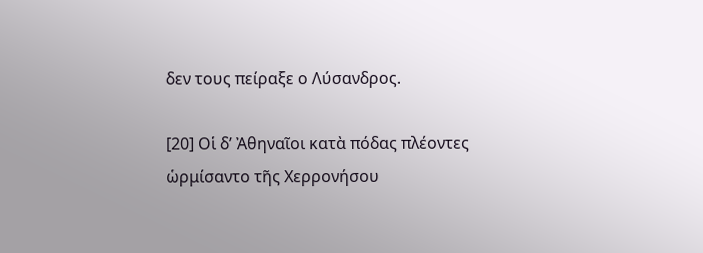δεν τους πείραξε ο Λύσανδρος.

[20] Οἱ δ’ Ἀθηναῖοι κατὰ πόδας πλέοντες ὡρμίσαντο τῆς Χερρονήσου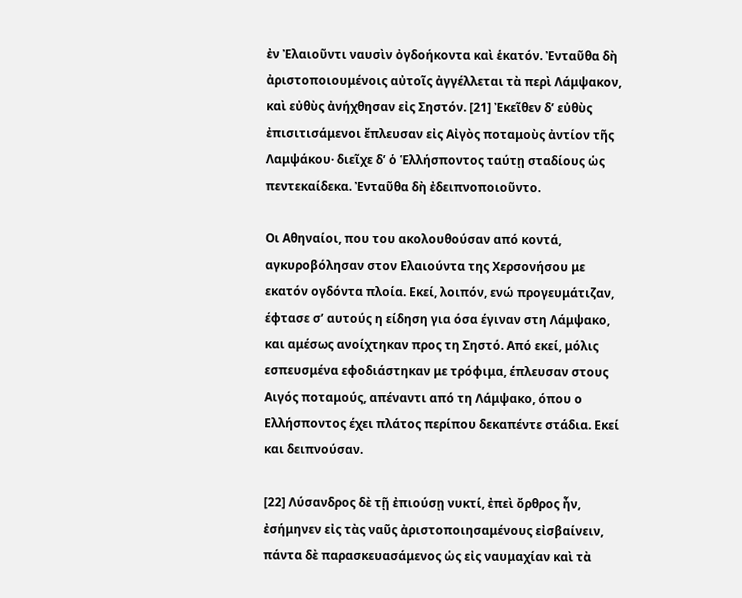ἐν Ἐλαιοῦντι ναυσὶν ὀγδοήκοντα καὶ ἑκατόν. Ἐνταῦθα δὴ ἀριστοποιουμένοις αὐτοῖς ἀγγέλλεται τὰ περὶ Λάμψακον, καὶ εὐθὺς ἀνήχθησαν εἰς Σηστόν. [21] Ἐκεῖθεν δ’ εὐθὺς ἐπισιτισάμενοι ἔπλευσαν εἰς Αἰγὸς ποταμοὺς ἀντίον τῆς Λαμψάκου· διεῖχε δ’ ὁ Ἑλλήσποντος ταύτῃ σταδίους ὡς πεντεκαίδεκα. Ἐνταῦθα δὴ ἐδειπνοποιοῦντο.

Οι Αθηναίοι, που του ακολουθούσαν από κοντά, αγκυροβόλησαν στον Ελαιούντα της Χερσονήσου με εκατόν ογδόντα πλοία. Εκεί, λοιπόν, ενώ προγευμάτιζαν, έφτασε σ’ αυτούς η είδηση για όσα έγιναν στη Λάμψακο, και αμέσως ανοίχτηκαν προς τη Σηστό. Από εκεί, μόλις εσπευσμένα εφοδιάστηκαν με τρόφιμα, έπλευσαν στους Αιγός ποταμούς, απέναντι από τη Λάμψακο, όπου ο Ελλήσποντος έχει πλάτος περίπου δεκαπέντε στάδια. Εκεί και δειπνούσαν.

[22] Λύσανδρος δὲ τῇ ἐπιούσῃ νυκτί, ἐπεὶ ὄρθρος ἦν, ἐσήμηνεν εἰς τὰς ναῦς ἀριστοποιησαμένους εἰσβαίνειν, πάντα δὲ παρασκευασάμενος ὡς εἰς ναυμαχίαν καὶ τὰ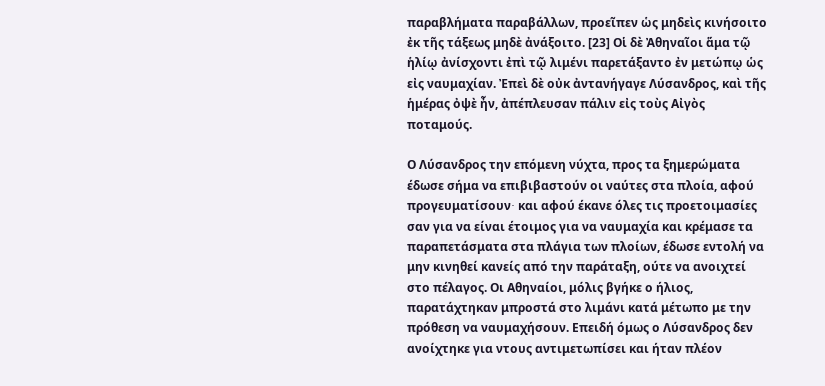παραβλήματα παραβάλλων, προεῖπεν ὡς μηδεὶς κινήσοιτο ἐκ τῆς τάξεως μηδὲ ἀνάξοιτο. [23] Οἱ δὲ Ἀθηναῖοι ἅμα τῷ ἡλίῳ ἀνίσχοντι ἐπὶ τῷ λιμένι παρετάξαντο ἐν μετώπῳ ὡς εἰς ναυμαχίαν. Ἐπεὶ δὲ οὐκ ἀντανήγαγε Λύσανδρος, καὶ τῆς ἡμέρας ὀψὲ ἦν, ἀπέπλευσαν πάλιν εἰς τοὺς Αἰγὸς ποταμούς.

Ο Λύσανδρος την επόμενη νύχτα, προς τα ξημερώματα έδωσε σήμα να επιβιβαστούν οι ναύτες στα πλοία, αφού προγευματίσουν∙ και αφού έκανε όλες τις προετοιμασίες σαν για να είναι έτοιμος για να ναυμαχία και κρέμασε τα παραπετάσματα στα πλάγια των πλοίων, έδωσε εντολή να μην κινηθεί κανείς από την παράταξη, ούτε να ανοιχτεί στο πέλαγος. Οι Αθηναίοι, μόλις βγήκε ο ήλιος, παρατάχτηκαν μπροστά στο λιμάνι κατά μέτωπο με την πρόθεση να ναυμαχήσουν. Επειδή όμως ο Λύσανδρος δεν ανοίχτηκε για ντους αντιμετωπίσει και ήταν πλέον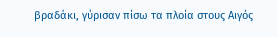βραδάκι, γύρισαν πίσω τα πλοία στους Αιγός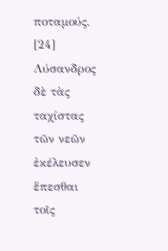ποταμούς.
[24] Λύσανδρος δὲ τὰς ταχίστας τῶν νεῶν ἐκέλευσεν ἕπεσθαι τοῖς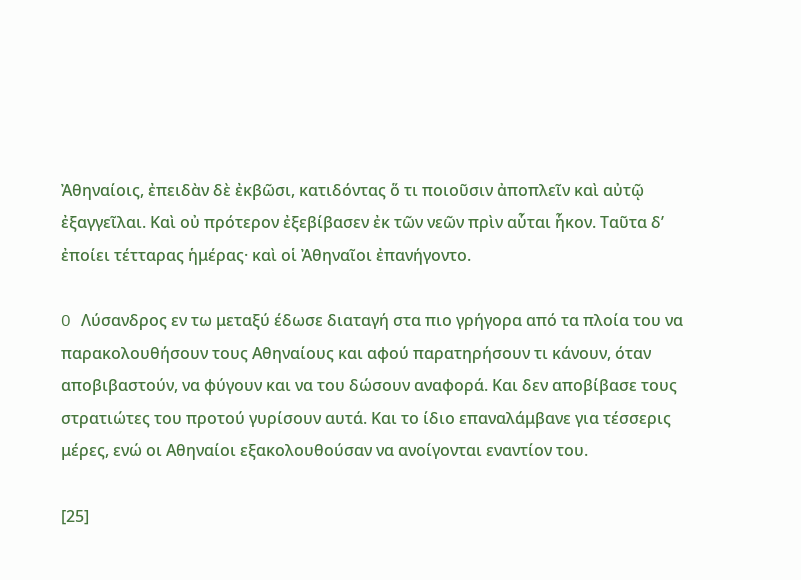Ἀθηναίοις, ἐπειδὰν δὲ ἐκβῶσι, κατιδόντας ὅ τι ποιοῦσιν ἀποπλεῖν καὶ αὐτῷ ἐξαγγεῖλαι. Καὶ οὐ πρότερον ἐξεβίβασεν ἐκ τῶν νεῶν πρὶν αὗται ἧκον. Ταῦτα δ’ ἐποίει τέτταρας ἡμέρας· καὶ οἱ Ἀθηναῖοι ἐπανήγοντο.

O Λύσανδρος εν τω μεταξύ έδωσε διαταγή στα πιο γρήγορα από τα πλοία του να παρακολουθήσουν τους Αθηναίους και αφού παρατηρήσουν τι κάνουν, όταν αποβιβαστούν, να φύγουν και να του δώσουν αναφορά. Και δεν αποβίβασε τους στρατιώτες του προτού γυρίσουν αυτά. Και το ίδιο επαναλάμβανε για τέσσερις μέρες, ενώ οι Αθηναίοι εξακολουθούσαν να ανοίγονται εναντίον του.

[25]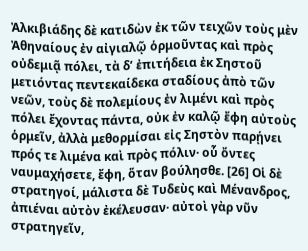Ἀλκιβιάδης δὲ κατιδὼν ἐκ τῶν τειχῶν τοὺς μὲν Ἀθηναίους ἐν αἰγιαλῷ ὁρμοῦντας καὶ πρὸς οὐδεμιᾷ πόλει, τὰ δ’ ἐπιτήδεια ἐκ Σηστοῦ μετιόντας πεντεκαίδεκα σταδίους ἀπὸ τῶν νεῶν, τοὺς δὲ πολεμίους ἐν λιμένι καὶ πρὸς πόλει ἔχοντας πάντα, οὐκ ἐν καλῷ ἔφη αὐτοὺς ὁρμεῖν, ἀλλὰ μεθορμίσαι εἰς Σηστὸν παρῄνει πρός τε λιμένα καὶ πρὸς πόλιν· οὗ ὄντες ναυμαχήσετε, ἔφη, ὅταν βούλησθε. [26] Οἱ δὲ στρατηγοί, μάλιστα δὲ Τυδεὺς καὶ Μένανδρος, ἀπιέναι αὐτὸν ἐκέλευσαν· αὐτοὶ γὰρ νῦν στρατηγεῖν,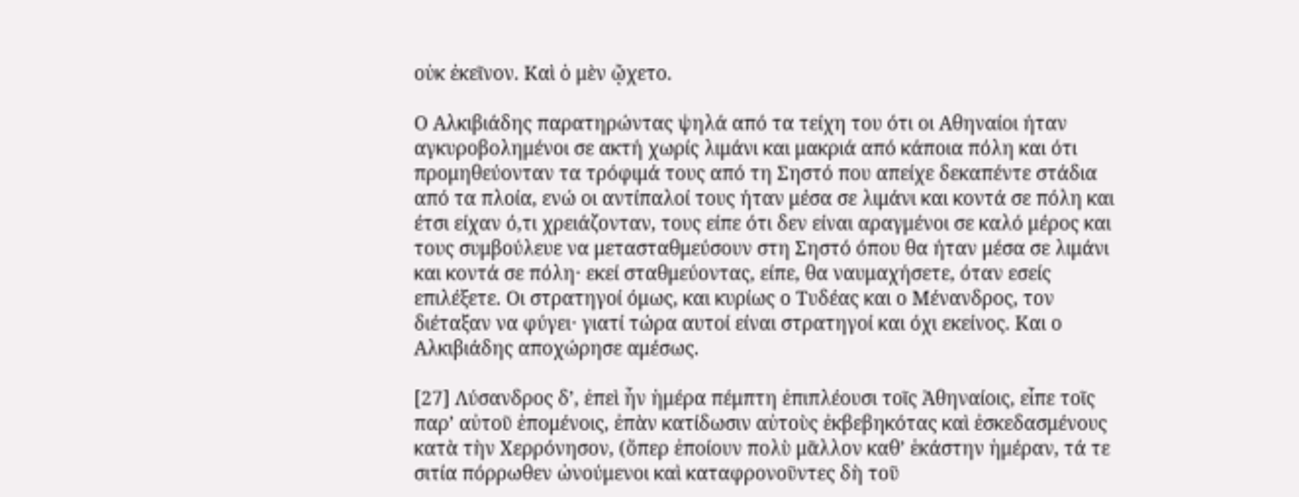οὐκ ἐκεῖνον. Καὶ ὁ μὲν ᾤχετο.

Ο Αλκιβιάδης παρατηρώντας ψηλά από τα τείχη του ότι οι Αθηναίοι ήταν αγκυροβολημένοι σε ακτή χωρίς λιμάνι και μακριά από κάποια πόλη και ότι προμηθεύονταν τα τρόφιμά τους από τη Σηστό που απείχε δεκαπέντε στάδια από τα πλοία, ενώ οι αντίπαλοί τους ήταν μέσα σε λιμάνι και κοντά σε πόλη και έτσι είχαν ό,τι χρειάζονταν, τους είπε ότι δεν είναι αραγμένοι σε καλό μέρος και τους συμβούλευε να μετασταθμεύσουν στη Σηστό όπου θα ήταν μέσα σε λιμάνι και κοντά σε πόλη∙ εκεί σταθμεύοντας, είπε, θα ναυμαχήσετε, όταν εσείς επιλέξετε. Οι στρατηγοί όμως, και κυρίως ο Τυδέας και ο Μένανδρος, τον διέταξαν να φύγει∙ γιατί τώρα αυτοί είναι στρατηγοί και όχι εκείνος. Και ο Αλκιβιάδης αποχώρησε αμέσως.

[27] Λύσανδρος δ’, ἐπεὶ ἦν ἡμέρα πέμπτη ἐπιπλέουσι τοῖς Ἀθηναίοις, εἶπε τοῖς παρ’ αὐτοῦ ἑπομένοις, ἐπὰν κατίδωσιν αὐτοὺς ἐκβεβηκότας καὶ ἐσκεδασμένους κατὰ τὴν Χερρόνησον, (ὅπερ ἐποίουν πολὺ μᾶλλον καθ’ ἑκάστην ἡμέραν, τά τε σιτία πόρρωθεν ὠνούμενοι καὶ καταφρονοῦντες δὴ τοῦ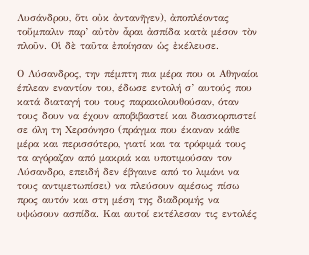Λυσάνδρου, ὅτι οὐκ ἀντανῆγεν), ἀποπλέοντας τοὔμπαλιν παρ’ αὐτὸν ἆραι ἀσπίδα κατὰ μέσον τὸν πλοῦν. Οἱ δὲ ταῦτα ἐποίησαν ὡς ἐκέλευσε.

Ο Λύσανδρος, την πέμπτη πια μέρα που οι Αθηναίοι έπλεαν εναντίον του, έδωσε εντολή σ’ αυτούς που κατά διαταγή του τους παρακολουθούσαν, όταν τους δουν να έχουν αποβιβαστεί και διασκορπιστεί σε όλη τη Χερσόνησο (πράγμα που έκαναν κάθε μέρα και περισσότερο, γιατί και τα τρόφιμά τους τα αγόραζαν από μακριά και υποτιμούσαν τον Λύσανδρο, επειδή δεν έβγαινε από το λιμάνι να τους αντιμετωπίσει) να πλεύσουν αμέσως πίσω προς αυτόν και στη μέση της διαδρομής να υψώσουν ασπίδα. Και αυτοί εκτέλεσαν τις εντολές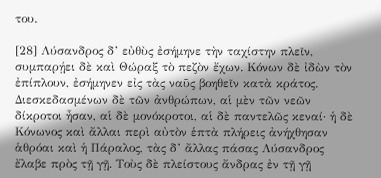του.

[28] Λύσανδρος δ’ εὐθὺς ἐσήμηνε τὴν ταχίστην πλεῖν, συμπαρῄει δὲ καὶ Θώραξ τὸ πεζὸν ἔχων. Κόνων δὲ ἰδὼν τὸν ἐπίπλουν, ἐσήμηνεν εἰς τὰς ναῦς βοηθεῖν κατὰ κράτος. Διεσκεδασμένων δὲ τῶν ἀνθρώπων, αἱ μὲν τῶν νεῶν δίκροτοι ἦσαν, αἱ δὲ μονόκροτοι, αἱ δὲ παντελῶς κεναί· ἡ δὲ Κόνωνος καὶ ἄλλαι περὶ αὐτὸν ἑπτὰ πλήρεις ἀνήχθησαν ἁθρόαι καὶ ἡ Πάραλος, τὰς δ’ ἄλλας πάσας Λύσανδρος ἔλαβε πρὸς τῇ γῇ. Τοὺς δὲ πλείστους ἄνδρας ἐν τῇ γῇ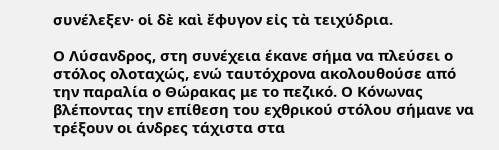συνέλεξεν· οἱ δὲ καὶ ἔφυγον εἰς τὰ τειχύδρια.

Ο Λύσανδρος, στη συνέχεια έκανε σήμα να πλεύσει ο στόλος ολοταχώς, ενώ ταυτόχρονα ακολουθούσε από την παραλία ο Θώρακας με το πεζικό. Ο Κόνωνας βλέποντας την επίθεση του εχθρικού στόλου σήμανε να τρέξουν οι άνδρες τάχιστα στα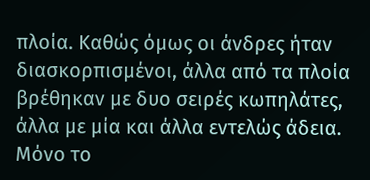πλοία. Καθώς όμως οι άνδρες ήταν διασκορπισμένοι, άλλα από τα πλοία βρέθηκαν με δυο σειρές κωπηλάτες, άλλα με μία και άλλα εντελώς άδεια. Μόνο το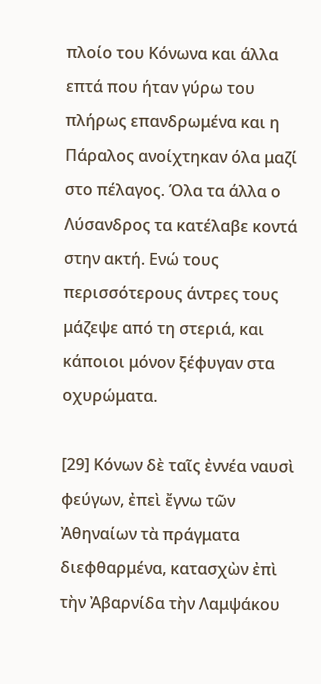πλοίο του Κόνωνα και άλλα επτά που ήταν γύρω του πλήρως επανδρωμένα και η Πάραλος ανοίχτηκαν όλα μαζί στο πέλαγος. Όλα τα άλλα ο Λύσανδρος τα κατέλαβε κοντά στην ακτή. Ενώ τους περισσότερους άντρες τους μάζεψε από τη στεριά, και κάποιοι μόνον ξέφυγαν στα οχυρώματα.

[29] Κόνων δὲ ταῖς ἐννέα ναυσὶ φεύγων, ἐπεὶ ἔγνω τῶν Ἀθηναίων τὰ πράγματα διεφθαρμένα, κατασχὼν ἐπὶ τὴν Ἀβαρνίδα τὴν Λαμψάκου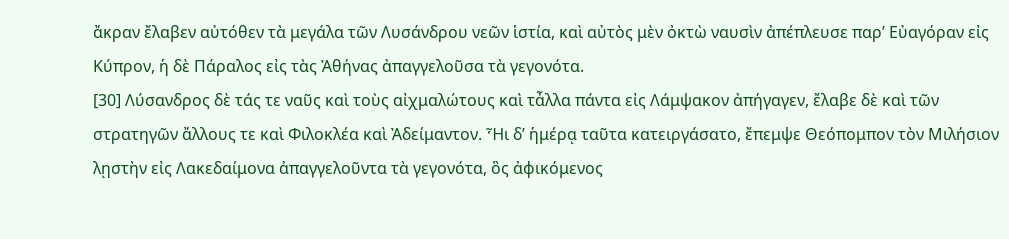ἄκραν ἔλαβεν αὐτόθεν τὰ μεγάλα τῶν Λυσάνδρου νεῶν ἱστία, καὶ αὐτὸς μὲν ὀκτὼ ναυσὶν ἀπέπλευσε παρ’ Εὐαγόραν εἰς Κύπρον, ἡ δὲ Πάραλος εἰς τὰς Ἀθήνας ἀπαγγελοῦσα τὰ γεγονότα.
[30] Λύσανδρος δὲ τάς τε ναῦς καὶ τοὺς αἰχμαλώτους καὶ τἆλλα πάντα εἰς Λάμψακον ἀπήγαγεν, ἔλαβε δὲ καὶ τῶν στρατηγῶν ἄλλους τε καὶ Φιλοκλέα καὶ Ἀδείμαντον. Ἧι δ’ ἡμέρᾳ ταῦτα κατειργάσατο, ἔπεμψε Θεόπομπον τὸν Μιλήσιον λῃστὴν εἰς Λακεδαίμονα ἀπαγγελοῦντα τὰ γεγονότα, ὃς ἀφικόμενος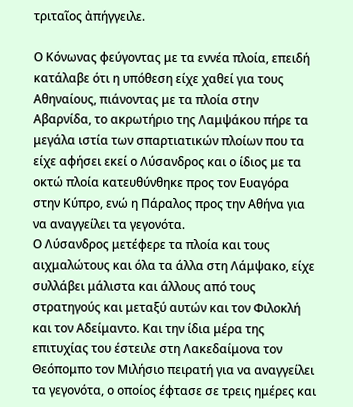τριταῖος ἀπήγγειλε.

Ο Κόνωνας φεύγοντας με τα εννέα πλοία, επειδή κατάλαβε ότι η υπόθεση είχε χαθεί για τους Αθηναίους, πιάνοντας με τα πλοία στην Αβαρνίδα, το ακρωτήριο της Λαμψάκου πήρε τα μεγάλα ιστία των σπαρτιατικών πλοίων που τα είχε αφήσει εκεί ο Λύσανδρος και ο ίδιος με τα οκτώ πλοία κατευθύνθηκε προς τον Ευαγόρα στην Κύπρο, ενώ η Πάραλος προς την Αθήνα για να αναγγείλει τα γεγονότα.
Ο Λύσανδρος μετέφερε τα πλοία και τους αιχμαλώτους και όλα τα άλλα στη Λάμψακο, είχε συλλάβει μάλιστα και άλλους από τους στρατηγούς και μεταξύ αυτών και τον Φιλοκλή και τον Αδείμαντο. Και την ίδια μέρα της επιτυχίας του έστειλε στη Λακεδαίμονα τον Θεόπομπο τον Μιλήσιο πειρατή για να αναγγείλει τα γεγονότα, ο οποίος έφτασε σε τρεις ημέρες και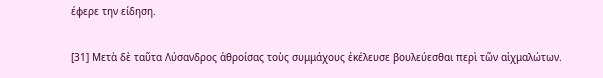έφερε την είδηση.

[31] Μετὰ δὲ ταῦτα Λύσανδρος ἁθροίσας τοὺς συμμάχους ἐκέλευσε βουλεύεσθαι περὶ τῶν αἰχμαλώτων.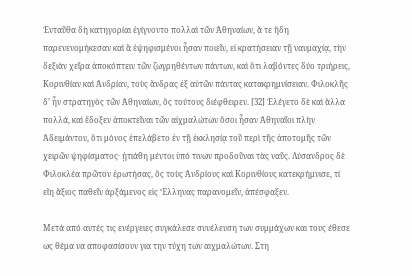Ἐνταῦθα δὴ κατηγορίαι ἐγίγνοντο πολλαὶ τῶν Ἀθηναίων, ἅ τε ἤδη παρενενομήκεσαν καὶ ἃ ἐψηφισμένοι ἦσαν ποιεῖν, εἰ κρατήσειαν τῇ ναυμαχίᾳ, τὴν δεξιὰν χεῖρα ἀποκόπτειν τῶν ζωγρηθέντων πάντων, καὶ ὅτι λαβόντες δύο τριήρεις, Κορινθίαν καὶ Ἀνδρίαν, τοὺς ἄνδρας ἐξ αὐτῶν πάντας κατακρημνίσειαν. Φιλοκλῆς δ’ ἦν στρατηγὸς τῶν Ἀθηναίων, ὃς τούτους διέφθειρεν. [32] Ἐλέγετο δὲ καὶ ἄλλα πολλά, καὶ ἔδοξεν ἀποκτεῖναι τῶν αἰχμαλώτων ὅσοι ἦσαν Ἀθηναῖοι πλὴν Ἀδειμάντου, ὅτι μόνος ἐπελάβετο ἐν τῇ ἐκκλησίᾳ τοῦ περὶ τῆς ἀποτομῆς τῶν χειρῶν ψηφίσματος· ᾐτιάθη μέντοι ὑπό τινων προδοῦναι τὰς ναῦς. Λύσανδρος δὲ Φιλοκλέα πρῶτον ἐρωτήσας, ὃς τοὺς Ἀνδρίους καὶ Κορινθίους κατεκρήμνισε, τί εἴη ἄξιος παθεῖν ἀρξάμενος εἰς Ἕλληνας παρανομεῖν, ἀπέσφαξεν.

Μετά από αυτές τις ενέργειες συγκάλεσε συνέλευση των συμμάχων και τους έθεσε ως θέμα να αποφασίσουν για την τύχη των αιχμαλώτων. Στη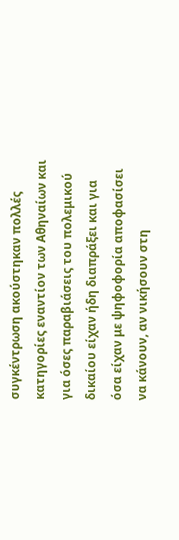συγκέντρωση ακούστηκαν πολλές κατηγορίες εναντίον των Αθηναίων και για όσες παραβιάσεις του πολεμικού δικαίου είχαν ήδη διαπράξει και για όσα είχαν με ψηφοφορία αποφασίσει να κάνουν, αν νικήσουν στη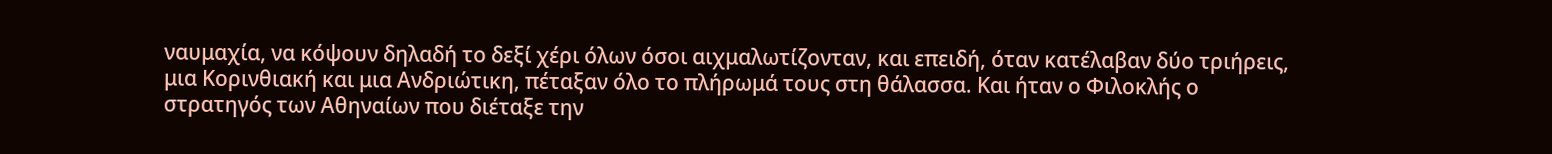ναυμαχία, να κόψουν δηλαδή το δεξί χέρι όλων όσοι αιχμαλωτίζονταν, και επειδή, όταν κατέλαβαν δύο τριήρεις, μια Κορινθιακή και μια Ανδριώτικη, πέταξαν όλο το πλήρωμά τους στη θάλασσα. Και ήταν ο Φιλοκλής ο στρατηγός των Αθηναίων που διέταξε την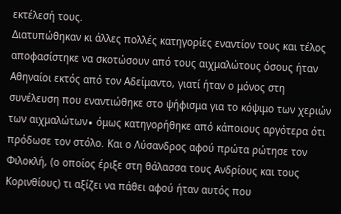εκτέλεσή τους.
Διατυπώθηκαν κι άλλες πολλές κατηγορίες εναντίον τους και τέλος αποφασίστηκε να σκοτώσουν από τους αιχμαλώτους όσους ήταν Αθηναίοι εκτός από τον Αδείμαντο, γιατί ήταν ο μόνος στη συνέλευση που εναντιώθηκε στο ψήφισμα για το κόψιμο των χεριών των αιχμαλώτων∙ όμως κατηγορήθηκε από κάποιους αργότερα ότι πρόδωσε τον στόλο. Και ο Λύσανδρος αφού πρώτα ρώτησε τον Φιλοκλή, (ο οποίος έριξε στη θάλασσα τους Ανδρίους και τους Κορινθίους) τι αξίζει να πάθει αφού ήταν αυτός που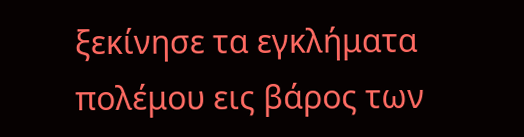ξεκίνησε τα εγκλήματα πολέμου εις βάρος των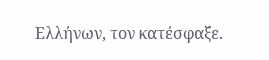Ελλήνων, τον κατέσφαξε.